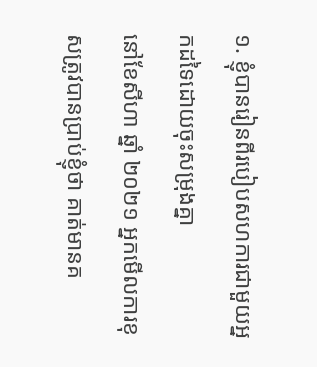១. ខ្ញុំបានរៀនពីរបៀបសហការជាមួយអ្នកដទៃដោយចុះសម្រុងគ្នា
នៅខែសីហា ឆ្នាំ ២០២១ អ្នកមើលការខុសត្រូវបានប្រាប់ខ្ញុំថា គាត់មានគ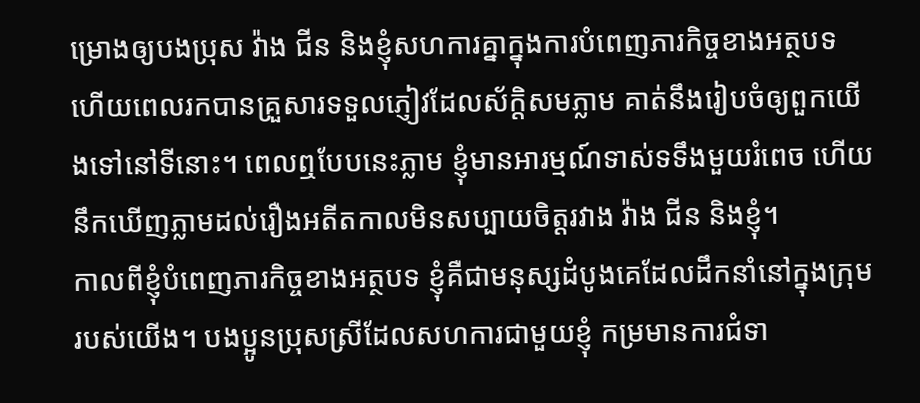ម្រោងឲ្យបងប្រុស វ៉ាង ជីន និងខ្ញុំសហការគ្នាក្នុងការបំពេញភារកិច្ចខាងអត្ថបទ ហើយពេលរកបានគ្រួសារទទួលភ្ញៀវដែលស័ក្តិសមភ្លាម គាត់នឹងរៀបចំឲ្យពួកយើងទៅនៅទីនោះ។ ពេលឮបែបនេះភ្លាម ខ្ញុំមានអារម្មណ៍ទាស់ទទឹងមួយរំពេច ហើយនឹកឃើញភ្លាមដល់រឿងអតីតកាលមិនសប្បាយចិត្តរវាង វ៉ាង ជីន និងខ្ញុំ។
កាលពីខ្ញុំបំពេញភារកិច្ចខាងអត្ថបទ ខ្ញុំគឺជាមនុស្សដំបូងគេដែលដឹកនាំនៅក្នុងក្រុមរបស់យើង។ បងប្អូនប្រុសស្រីដែលសហការជាមួយខ្ញុំ កម្រមានការជំទា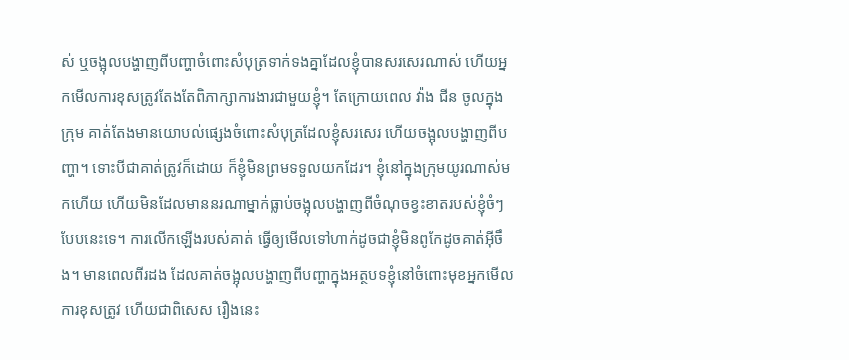ស់ ឬចង្អុលបង្ហាញពីបញ្ហាចំពោះសំបុត្រទាក់ទងគ្នាដែលខ្ញុំបានសរសេរណាស់ ហើយអ្នកមើលការខុសត្រូវតែងតែពិភាក្សាការងារជាមួយខ្ញុំ។ តែក្រោយពេល វ៉ាង ជីន ចូលក្នុងក្រុម គាត់តែងមានយោបល់ផ្សេងចំពោះសំបុត្រដែលខ្ញុំសរសេរ ហើយចង្អុលបង្ហាញពីបញ្ហា។ ទោះបីជាគាត់ត្រូវក៏ដោយ ក៏ខ្ញុំមិនព្រមទទួលយកដែរ។ ខ្ញុំនៅក្នុងក្រុមយូរណាស់មកហើយ ហើយមិនដែលមាននរណាម្នាក់ធ្លាប់ចង្អុលបង្ហាញពីចំណុចខ្វះខាតរបស់ខ្ញុំចំៗបែបនេះទេ។ ការលើកឡើងរបស់គាត់ ធ្វើឲ្យមើលទៅហាក់ដូចជាខ្ញុំមិនពូកែដូចគាត់អ៊ីចឹង។ មានពេលពីរដង ដែលគាត់ចង្អុលបង្ហាញពីបញ្ហាក្នុងអត្ថបទខ្ញុំនៅចំពោះមុខអ្នកមើលការខុសត្រូវ ហើយជាពិសេស រឿងនេះ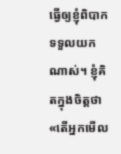ធ្វើឲ្យខ្ញុំពិបាកទទួលយកណាស់។ ខ្ញុំគិតក្នុងចិត្តថា «តើអ្នកមើល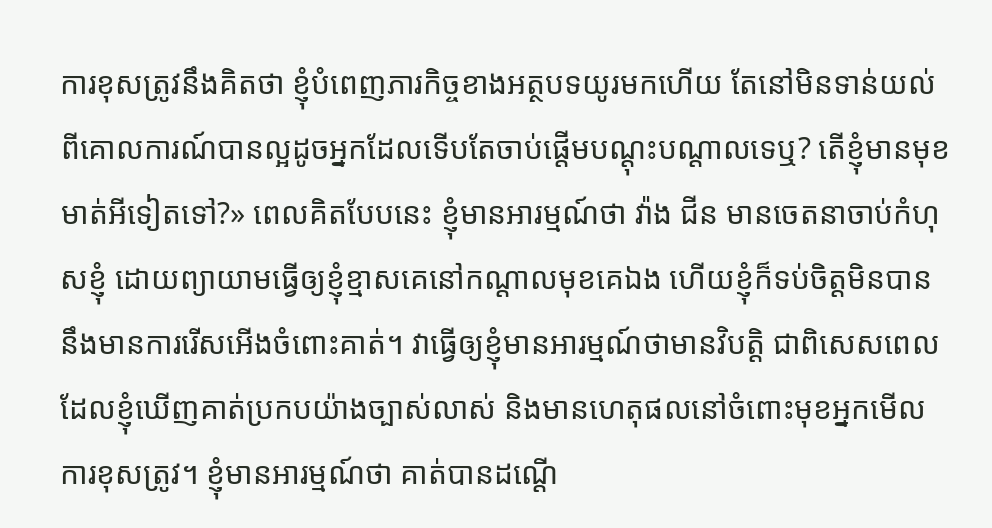ការខុសត្រូវនឹងគិតថា ខ្ញុំបំពេញភារកិច្ចខាងអត្ថបទយូរមកហើយ តែនៅមិនទាន់យល់ពីគោលការណ៍បានល្អដូចអ្នកដែលទើបតែចាប់ផ្តើមបណ្ដុះបណ្ដាលទេឬ? តើខ្ញុំមានមុខមាត់អីទៀតទៅ?» ពេលគិតបែបនេះ ខ្ញុំមានអារម្មណ៍ថា វ៉ាង ជីន មានចេតនាចាប់កំហុសខ្ញុំ ដោយព្យាយាមធ្វើឲ្យខ្ញុំខ្មាសគេនៅកណ្ដាលមុខគេឯង ហើយខ្ញុំក៏ទប់ចិត្តមិនបាននឹងមានការរើសអើងចំពោះគាត់។ វាធ្វើឲ្យខ្ញុំមានអារម្មណ៍ថាមានវិបត្តិ ជាពិសេសពេលដែលខ្ញុំឃើញគាត់ប្រកបយ៉ាងច្បាស់លាស់ និងមានហេតុផលនៅចំពោះមុខអ្នកមើលការខុសត្រូវ។ ខ្ញុំមានអារម្មណ៍ថា គាត់បានដណ្ដើ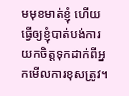មមុខមាត់ខ្ញុំ ហើយធ្វើឲ្យខ្ញុំបាត់បង់ការយកចិត្តទុកដាក់ពីអ្នកមើលការខុសត្រូវ។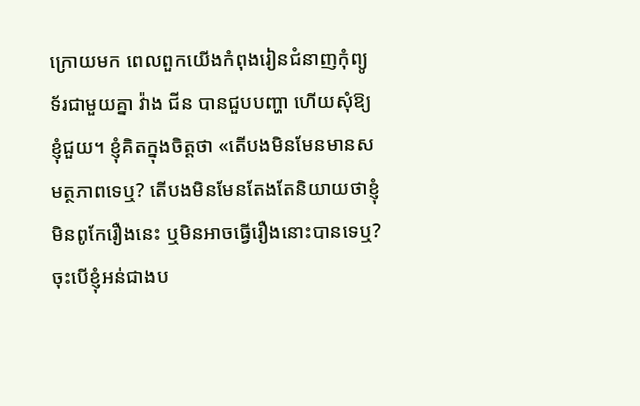ក្រោយមក ពេលពួកយើងកំពុងរៀនជំនាញកុំព្យូទ័រជាមួយគ្នា វ៉ាង ជីន បានជួបបញ្ហា ហើយសុំឱ្យខ្ញុំជួយ។ ខ្ញុំគិតក្នុងចិត្តថា «តើបងមិនមែនមានសមត្ថភាពទេឬ? តើបងមិនមែនតែងតែនិយាយថាខ្ញុំមិនពូកែរឿងនេះ ឬមិនអាចធ្វើរឿងនោះបានទេឬ? ចុះបើខ្ញុំអន់ជាងប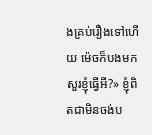ងគ្រប់រឿងទៅហើយ ម៉េចក៏បងមកសួរខ្ញុំធ្វើអី?» ខ្ញុំពិតជាមិនចង់ប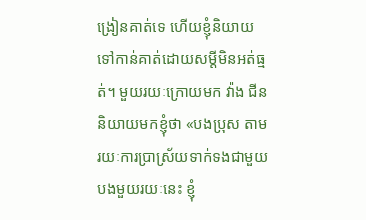ង្រៀនគាត់ទេ ហើយខ្ញុំនិយាយទៅកាន់គាត់ដោយសម្ដីមិនអត់ធ្មត់។ មួយរយៈក្រោយមក វ៉ាង ជីន និយាយមកខ្ញុំថា «បងប្រុស តាមរយៈការប្រាស្រ័យទាក់ទងជាមួយបងមួយរយៈនេះ ខ្ញុំ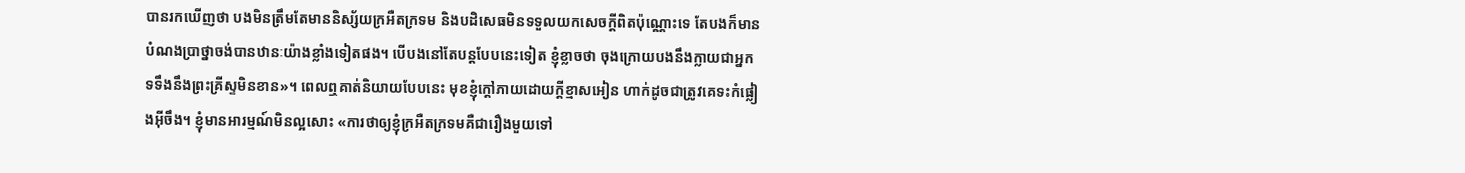បានរកឃើញថា បងមិនត្រឹមតែមាននិស្ស័យក្រអឺតក្រទម និងបដិសេធមិនទទួលយកសេចក្តីពិតប៉ុណ្ណោះទេ តែបងក៏មានបំណងប្រាថ្នាចង់បានឋានៈយ៉ាងខ្លាំងទៀតផង។ បើបងនៅតែបន្តបែបនេះទៀត ខ្ញុំខ្លាចថា ចុងក្រោយបងនឹងក្លាយជាអ្នកទទឹងនឹងព្រះគ្រីស្ទមិនខាន»។ ពេលឮគាត់និយាយបែបនេះ មុខខ្ញុំក្ដៅភាយដោយក្ដីខ្មាសអៀន ហាក់ដូចជាត្រូវគេទះកំផ្លៀងអ៊ីចឹង។ ខ្ញុំមានអារម្មណ៍មិនល្អសោះ «ការថាឲ្យខ្ញុំក្រអឺតក្រទមគឺជារឿងមួយទៅ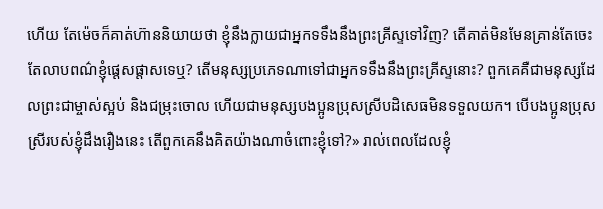ហើយ តែម៉េចក៏គាត់ហ៊ាននិយាយថា ខ្ញុំនឹងក្លាយជាអ្នកទទឹងនឹងព្រះគ្រីស្ទទៅវិញ? តើគាត់មិនមែនគ្រាន់តែចេះតែលាបពណ៌ខ្ញុំផ្តេសផ្តាសទេឬ? តើមនុស្សប្រភេទណាទៅជាអ្នកទទឹងនឹងព្រះគ្រីស្ទនោះ? ពួកគេគឺជាមនុស្សដែលព្រះជាម្ចាស់ស្អប់ និងជម្រុះចោល ហើយជាមនុស្សបងប្អូនប្រុសស្រីបដិសេធមិនទទួលយក។ បើបងប្អូនប្រុសស្រីរបស់ខ្ញុំដឹងរឿងនេះ តើពួកគេនឹងគិតយ៉ាងណាចំពោះខ្ញុំទៅ?» រាល់ពេលដែលខ្ញុំ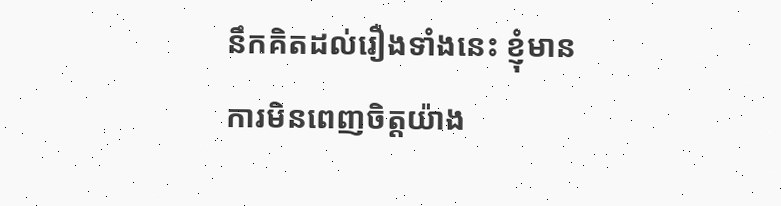នឹកគិតដល់រឿងទាំងនេះ ខ្ញុំមានការមិនពេញចិត្តយ៉ាង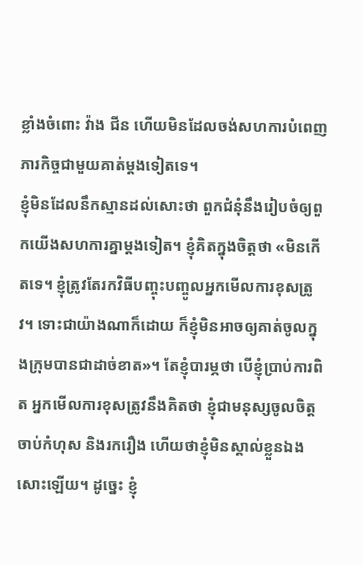ខ្លាំងចំពោះ វ៉ាង ជីន ហើយមិនដែលចង់សហការបំពេញភារកិច្ចជាមួយគាត់ម្ដងទៀតទេ។
ខ្ញុំមិនដែលនឹកស្មានដល់សោះថា ពួកជំនុំនឹងរៀបចំឲ្យពួកយើងសហការគ្នាម្ដងទៀត។ ខ្ញុំគិតក្នុងចិត្តថា «មិនកើតទេ។ ខ្ញុំត្រូវតែរកវិធីបញ្ចុះបញ្ចូលអ្នកមើលការខុសត្រូវ។ ទោះជាយ៉ាងណាក៏ដោយ ក៏ខ្ញុំមិនអាចឲ្យគាត់ចូលក្នុងក្រុមបានជាដាច់ខាត»។ តែខ្ញុំបារម្ភថា បើខ្ញុំប្រាប់ការពិត អ្នកមើលការខុសត្រូវនឹងគិតថា ខ្ញុំជាមនុស្សចូលចិត្តចាប់កំហុស និងរករឿង ហើយថាខ្ញុំមិនស្គាល់ខ្លួនឯងសោះឡើយ។ ដូច្នេះ ខ្ញុំ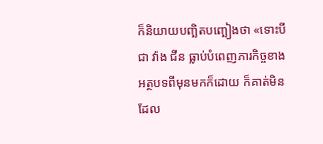ក៏និយាយបញ្ឆិតបញ្ឆៀងថា «ទោះបីជា វ៉ាង ជីន ធ្លាប់បំពេញភារកិច្ចខាងអត្ថបទពីមុនមកក៏ដោយ ក៏គាត់មិនដែល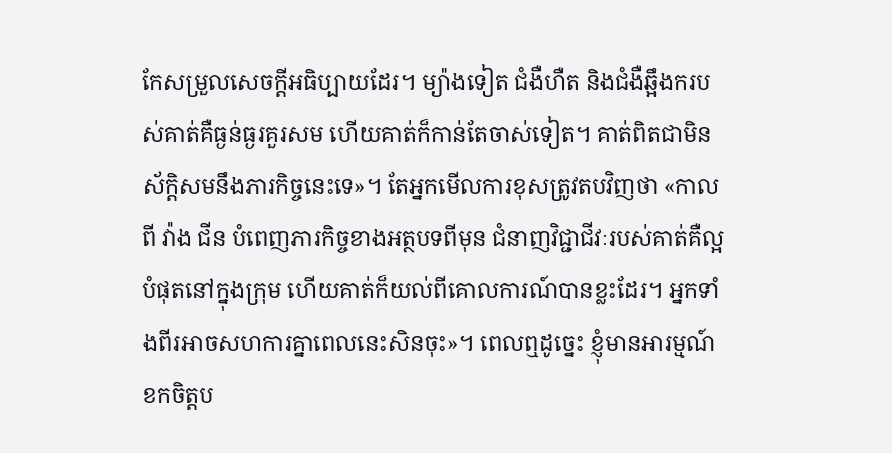កែសម្រួលសេចក្ដីអធិប្បាយដែរ។ ម្យ៉ាងទៀត ជំងឺហឺត និងជំងឺឆ្អឹងករបស់គាត់គឺធ្ងន់ធ្ងរគួរសម ហើយគាត់ក៏កាន់តែចាស់ទៀត។ គាត់ពិតជាមិនស័ក្តិសមនឹងភារកិច្ចនេះទេ»។ តែអ្នកមើលការខុសត្រូវតបវិញថា «កាលពី វ៉ាង ជីន បំពេញភារកិច្ចខាងអត្ថបទពីមុន ជំនាញវិជ្ជាជីវៈរបស់គាត់គឺល្អបំផុតនៅក្នុងក្រុម ហើយគាត់ក៏យល់ពីគោលការណ៍បានខ្លះដែរ។ អ្នកទាំងពីរអាចសហការគ្នាពេលនេះសិនចុះ»។ ពេលឮដូច្នេះ ខ្ញុំមានអារម្មណ៍ខកចិត្តប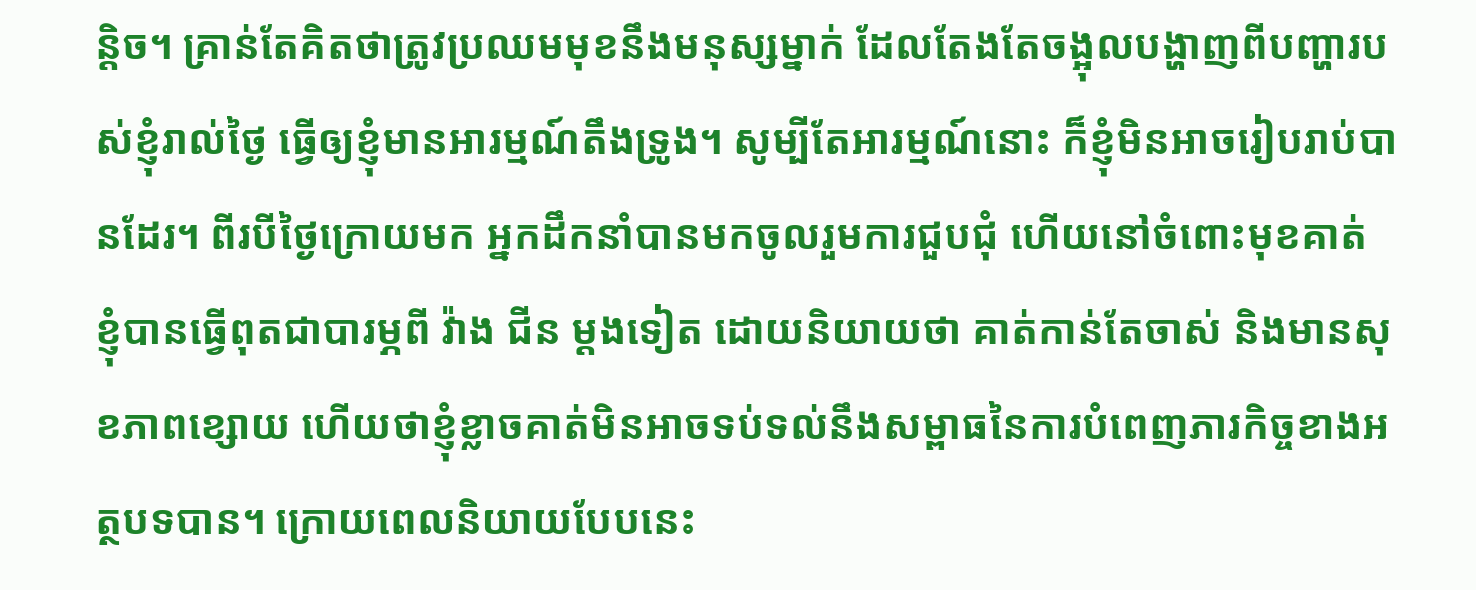ន្តិច។ គ្រាន់តែគិតថាត្រូវប្រឈមមុខនឹងមនុស្សម្នាក់ ដែលតែងតែចង្អុលបង្ហាញពីបញ្ហារបស់ខ្ញុំរាល់ថ្ងៃ ធ្វើឲ្យខ្ញុំមានអារម្មណ៍តឹងទ្រូង។ សូម្បីតែអារម្មណ៍នោះ ក៏ខ្ញុំមិនអាចរៀបរាប់បានដែរ។ ពីរបីថ្ងៃក្រោយមក អ្នកដឹកនាំបានមកចូលរួមការជួបជុំ ហើយនៅចំពោះមុខគាត់ ខ្ញុំបានធ្វើពុតជាបារម្ភពី វ៉ាង ជីន ម្ដងទៀត ដោយនិយាយថា គាត់កាន់តែចាស់ និងមានសុខភាពខ្សោយ ហើយថាខ្ញុំខ្លាចគាត់មិនអាចទប់ទល់នឹងសម្ពាធនៃការបំពេញភារកិច្ចខាងអត្ថបទបាន។ ក្រោយពេលនិយាយបែបនេះ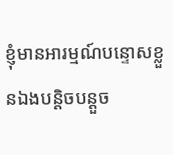ខ្ញុំមានអារម្មណ៍បន្ទោសខ្លួនឯងបន្តិចបន្តួច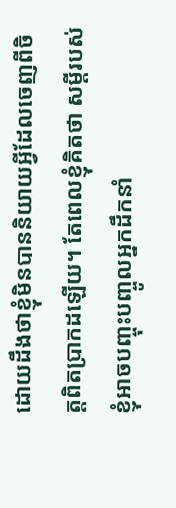ដោយដឹងថាខ្ញុំមិនបាននិយាយអ្វីដែលចេញពីចិត្តពិតប្រាកដឡើយ។ តែពេលខ្ញុំគិតថា សម្ដីរបស់ខ្ញុំអាចបញ្ចុះបញ្ចូលអ្នកដឹកនាំ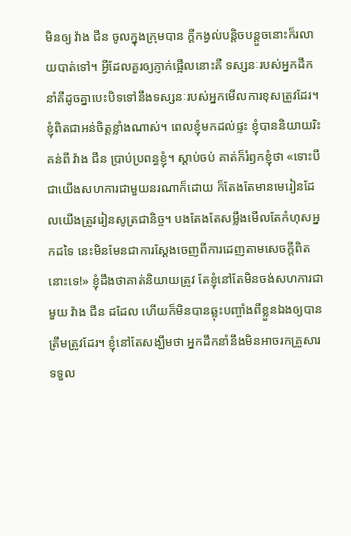មិនឲ្យ វ៉ាង ជីន ចូលក្នុងក្រុមបាន ក្ដីកង្វល់បន្តិចបន្តួចនោះក៏រលាយបាត់ទៅ។ អ្វីដែលគួរឲ្យភ្ញាក់ផ្អើលនោះគឺ ទស្សនៈរបស់អ្នកដឹកនាំគឺដូចគ្នាបេះបិទទៅនឹងទស្សនៈរបស់អ្នកមើលការខុសត្រូវដែរ។ ខ្ញុំពិតជាអន់ចិត្តខ្លាំងណាស់។ ពេលខ្ញុំមកដល់ផ្ទះ ខ្ញុំបាននិយាយរិះគន់ពី វ៉ាង ជីន ប្រាប់ប្រពន្ធខ្ញុំ។ ស្ដាប់ចប់ គាត់ក៏រំឭកខ្ញុំថា «ទោះបីជាយើងសហការជាមួយនរណាក៏ដោយ ក៏តែងតែមានមេរៀនដែលយើងត្រូវរៀនសូត្រជានិច្ច។ បងតែងតែសម្លឹងមើលតែកំហុសអ្នកដទៃ នេះមិនមែនជាការស្ដែងចេញពីការដេញតាមសេចក្តីពិតនោះទេ!» ខ្ញុំដឹងថាគាត់និយាយត្រូវ តែខ្ញុំនៅតែមិនចង់សហការជាមួយ វ៉ាង ជីន ដដែល ហើយក៏មិនបានឆ្លុះបញ្ចាំងពីខ្លួនឯងឲ្យបានត្រឹមត្រូវដែរ។ ខ្ញុំនៅតែសង្ឃឹមថា អ្នកដឹកនាំនឹងមិនអាចរកគ្រួសារទទួល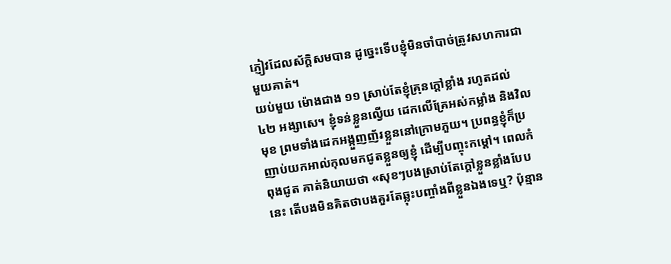ភ្ញៀវដែលស័ក្តិសមបាន ដូច្នេះទើបខ្ញុំមិនចាំបាច់ត្រូវសហការជាមួយគាត់។
យប់មួយ ម៉ោងជាង ១១ ស្រាប់តែខ្ញុំគ្រុនក្ដៅខ្លាំង រហូតដល់ ៤២ អង្សាសេ។ ខ្ញុំទន់ខ្លួនល្វើយ ដេកលើគ្រែអស់កម្លាំង និងវិលមុខ ព្រមទាំងដេកអង្កួញញ័រខ្លួននៅក្រោមភួយ។ ប្រពន្ធខ្ញុំក៏ប្រញាប់យកអាល់កុលមកជូតខ្លួនឲ្យខ្ញុំ ដើម្បីបញ្ចុះកម្ដៅ។ ពេលកំពុងជូត គាត់និយាយថា «សុខៗបងស្រាប់តែក្ដៅខ្លួនខ្លាំងបែបនេះ តើបងមិនគិតថាបងគួរតែឆ្លុះបញ្ចាំងពីខ្លួនឯងទេឬ? ប៉ុន្មាន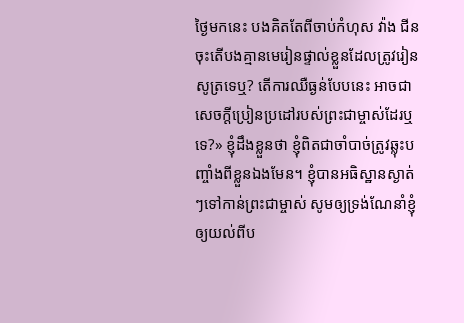ថ្ងៃមកនេះ បងគិតតែពីចាប់កំហុស វ៉ាង ជីន ចុះតើបងគ្មានមេរៀនផ្ទាល់ខ្លួនដែលត្រូវរៀនសូត្រទេឬ? តើការឈឺធ្ងន់បែបនេះ អាចជាសេចក្ដីប្រៀនប្រដៅរបស់ព្រះជាម្ចាស់ដែរឬទេ?» ខ្ញុំដឹងខ្លួនថា ខ្ញុំពិតជាចាំបាច់ត្រូវឆ្លុះបញ្ចាំងពីខ្លួនឯងមែន។ ខ្ញុំបានអធិស្ឋានស្ងាត់ៗទៅកាន់ព្រះជាម្ចាស់ សូមឲ្យទ្រង់ណែនាំខ្ញុំ ឲ្យយល់ពីប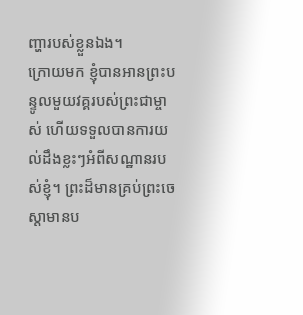ញ្ហារបស់ខ្លួនឯង។
ក្រោយមក ខ្ញុំបានអានព្រះបន្ទូលមួយវគ្គរបស់ព្រះជាម្ចាស់ ហើយទទួលបានការយល់ដឹងខ្លះៗអំពីសណ្ឋានរបស់ខ្ញុំ។ ព្រះដ៏មានគ្រប់ព្រះចេស្ដាមានប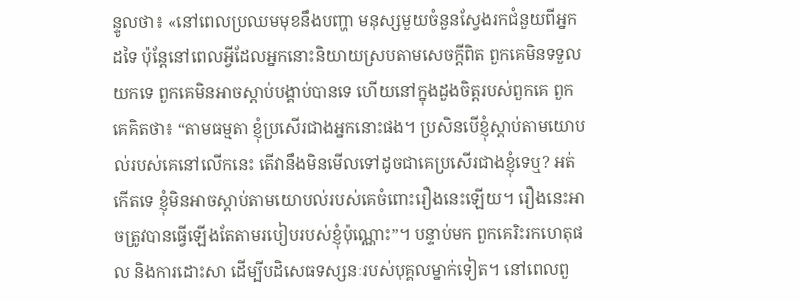ន្ទូលថា៖ «នៅពេលប្រឈមមុខនឹងបញ្ហា មនុស្សមួយចំនួនស្វែងរកជំនួយពីអ្នកដទៃ ប៉ុន្តែនៅពេលអ្វីដែលអ្នកនោះនិយាយស្របតាមសេចក្តីពិត ពួកគេមិនទទួលយកទេ ពួកគេមិនអាចស្ដាប់បង្គាប់បានទេ ហើយនៅក្នុងដួងចិត្តរបស់ពួកគេ ពួកគេគិតថា៖ “តាមធម្មតា ខ្ញុំប្រសើរជាងអ្នកនោះផង។ ប្រសិនបើខ្ញុំស្ដាប់តាមយោបល់របស់គេនៅលើកនេះ តើវានឹងមិនមើលទៅដូចជាគេប្រសើរជាងខ្ញុំទេឬ? អត់កើតទេ ខ្ញុំមិនអាចស្ដាប់តាមយោបល់របស់គេចំពោះរឿងនេះឡើយ។ រឿងនេះអាចត្រូវបានធ្វើឡើងតែតាមរបៀបរបស់ខ្ញុំប៉ុណ្ណោះ”។ បន្ទាប់មក ពួកគេរិះរកហេតុផល និងការដោះសា ដើម្បីបដិសេធទស្សនៈរបស់បុគ្គលម្នាក់ទៀត។ នៅពេលពួ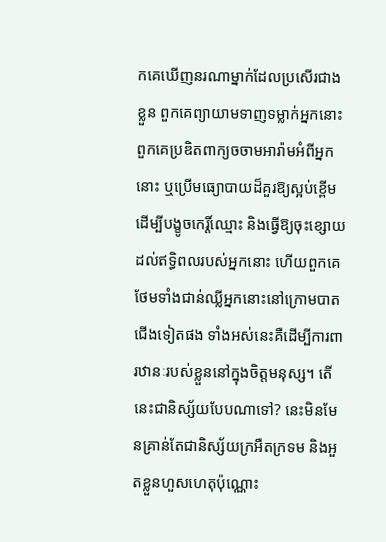កគេឃើញនរណាម្នាក់ដែលប្រសើរជាងខ្លួន ពួកគេព្យាយាមទាញទម្លាក់អ្នកនោះ ពួកគេប្រឌិតពាក្យចចាមអារ៉ាមអំពីអ្នកនោះ ឬប្រើមធ្យោបាយដ៏គួរឱ្យស្អប់ខ្ពើម ដើម្បីបង្ខូចកេរ្តិ៍ឈ្មោះ និងធ្វើឱ្យចុះខ្សោយដល់ឥទ្ធិពលរបស់អ្នកនោះ ហើយពួកគេថែមទាំងជាន់ឈ្លីអ្នកនោះនៅក្រោមបាតជើងទៀតផង ទាំងអស់នេះគឺដើម្បីការពារឋានៈរបស់ខ្លួននៅក្នុងចិត្តមនុស្ស។ តើនេះជានិស្ស័យបែបណាទៅ? នេះមិនមែនគ្រាន់តែជានិស្ស័យក្រអឺតក្រទម និងអួតខ្លួនហួសហេតុប៉ុណ្ណោះ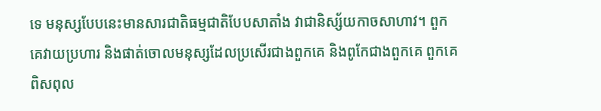ទេ មនុស្សបែបនេះមានសារជាតិធម្មជាតិបែបសាតាំង វាជានិស្ស័យកាចសាហាវ។ ពួកគេវាយប្រហារ និងផាត់ចោលមនុស្សដែលប្រសើរជាងពួកគេ និងពូកែជាងពួកគេ ពួកគេពិសពុល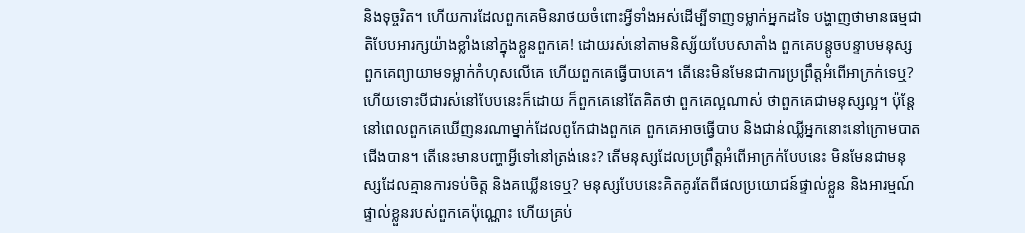និងទុច្ចរិត។ ហើយការដែលពួកគេមិនរាថយចំពោះអ្វីទាំងអស់ដើម្បីទាញទម្លាក់អ្នកដទៃ បង្ហាញថាមានធម្មជាតិបែបអារក្សយ៉ាងខ្លាំងនៅក្នុងខ្លួនពួកគេ! ដោយរស់នៅតាមនិស្ស័យបែបសាតាំង ពួកគេបន្តូចបន្ទាបមនុស្ស ពួកគេព្យាយាមទម្លាក់កំហុសលើគេ ហើយពួកគេធ្វើបាបគេ។ តើនេះមិនមែនជាការប្រព្រឹត្តអំពើអាក្រក់ទេឬ? ហើយទោះបីជារស់នៅបែបនេះក៏ដោយ ក៏ពួកគេនៅតែគិតថា ពួកគេល្អណាស់ ថាពួកគេជាមនុស្សល្អ។ ប៉ុន្តែនៅពេលពួកគេឃើញនរណាម្នាក់ដែលពូកែជាងពួកគេ ពួកគេអាចធ្វើបាប និងជាន់ឈ្លីអ្នកនោះនៅក្រោមបាតជើងបាន។ តើនេះមានបញ្ហាអ្វីទៅនៅត្រង់នេះ? តើមនុស្សដែលប្រព្រឹត្តអំពើអាក្រក់បែបនេះ មិនមែនជាមនុស្សដែលគ្មានការទប់ចិត្ត និងគឃ្លើនទេឬ? មនុស្សបែបនេះគិតគូរតែពីផលប្រយោជន៍ផ្ទាល់ខ្លួន និងអារម្មណ៍ផ្ទាល់ខ្លួនរបស់ពួកគេប៉ុណ្ណោះ ហើយគ្រប់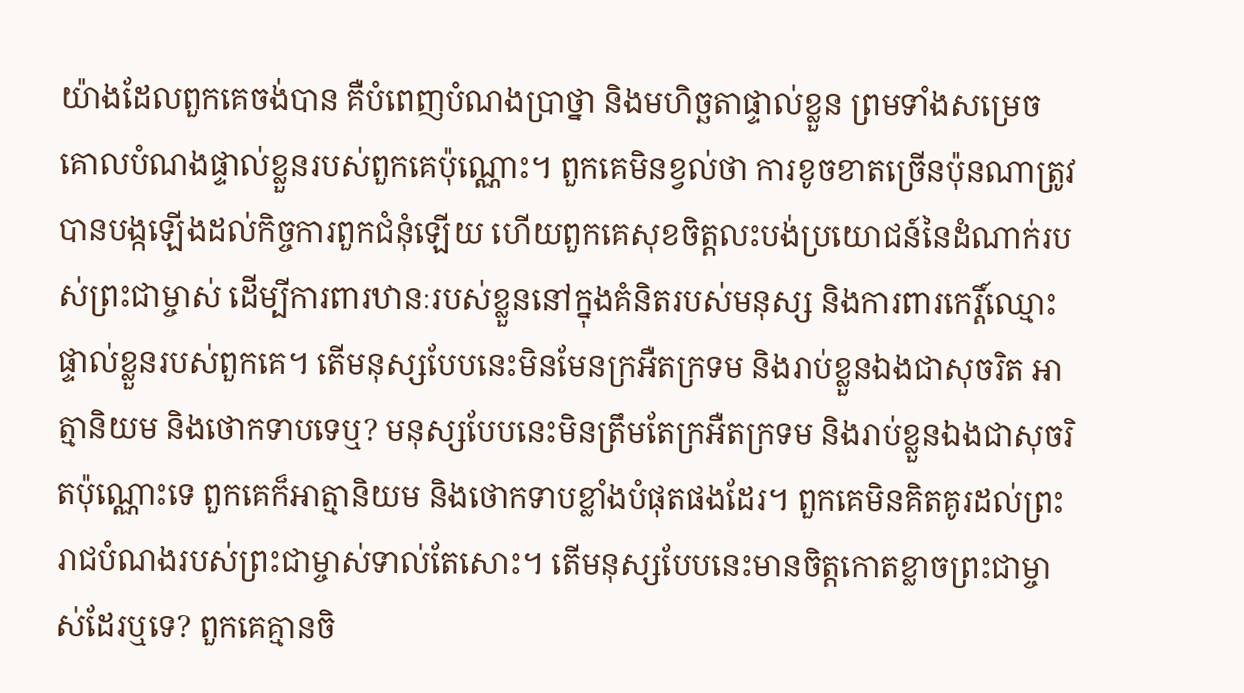យ៉ាងដែលពួកគេចង់បាន គឺបំពេញបំណងប្រាថ្នា និងមហិច្ឆតាផ្ទាល់ខ្លួន ព្រមទាំងសម្រេចគោលបំណងផ្ទាល់ខ្លួនរបស់ពួកគេប៉ុណ្ណោះ។ ពួកគេមិនខ្វល់ថា ការខូចខាតច្រើនប៉ុនណាត្រូវបានបង្កឡើងដល់កិច្ចការពួកជំនុំឡើយ ហើយពួកគេសុខចិត្តលះបង់ប្រយោជន៍នៃដំណាក់របស់ព្រះជាម្ចាស់ ដើម្បីការពារឋានៈរបស់ខ្លួននៅក្នុងគំនិតរបស់មនុស្ស និងការពារកេរ្តិ៍ឈ្មោះផ្ទាល់ខ្លួនរបស់ពួកគេ។ តើមនុស្សបែបនេះមិនមែនក្រអឺតក្រទម និងរាប់ខ្លួនឯងជាសុចរិត អាត្មានិយម និងថោកទាបទេឬ? មនុស្សបែបនេះមិនត្រឹមតែក្រអឺតក្រទម និងរាប់ខ្លួនឯងជាសុចរិតប៉ុណ្ណោះទេ ពួកគេក៏អាត្មានិយម និងថោកទាបខ្លាំងបំផុតផងដែរ។ ពួកគេមិនគិតគូរដល់ព្រះរាជបំណងរបស់ព្រះជាម្ចាស់ទាល់តែសោះ។ តើមនុស្សបែបនេះមានចិត្តកោតខ្លាចព្រះជាម្ចាស់ដែរឬទេ? ពួកគេគ្មានចិ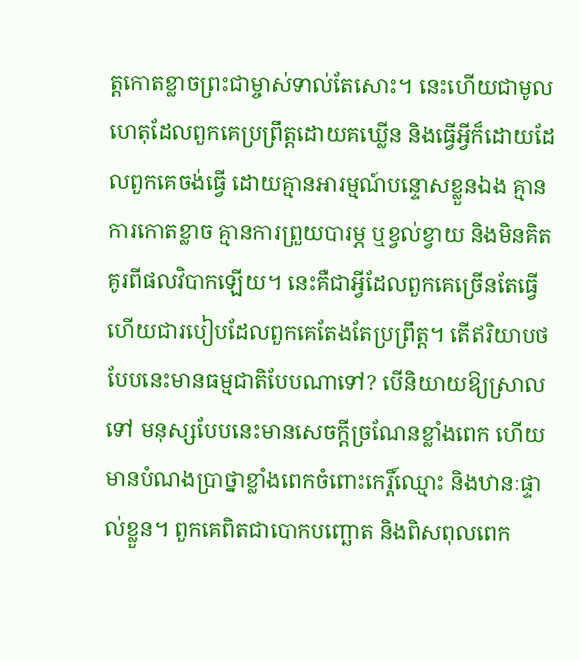ត្តកោតខ្លាចព្រះជាម្ចាស់ទាល់តែសោះ។ នេះហើយជាមូលហេតុដែលពួកគេប្រព្រឹត្តដោយគឃ្លើន និងធ្វើអ្វីក៏ដោយដែលពួកគេចង់ធ្វើ ដោយគ្មានអារម្មណ៍បន្ទោសខ្លួនឯង គ្មានការកោតខ្លាច គ្មានការព្រួយបារម្ភ ឬខ្វល់ខ្វាយ និងមិនគិតគូរពីផលវិបាកឡើយ។ នេះគឺជាអ្វីដែលពួកគេច្រើនតែធ្វើ ហើយជារបៀបដែលពួកគេតែងតែប្រព្រឹត្ត។ តើឥរិយាបថបែបនេះមានធម្មជាតិបែបណាទៅ? បើនិយាយឱ្យស្រាលទៅ មនុស្សបែបនេះមានសេចក្ដីច្រណែនខ្លាំងពេក ហើយមានបំណងប្រាថ្នាខ្លាំងពេកចំពោះកេរ្តិ៍ឈ្មោះ និងឋានៈផ្ទាល់ខ្លួន។ ពួកគេពិតជាបោកបញ្ឆោត និងពិសពុលពេក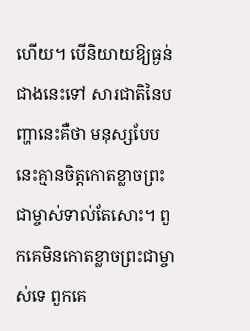ហើយ។ បើនិយាយឱ្យធ្ងន់ជាងនេះទៅ សារជាតិនៃបញ្ហានេះគឺថា មនុស្សបែបនេះគ្មានចិត្តកោតខ្លាចព្រះជាម្ចាស់ទាល់តែសោះ។ ពួកគេមិនកោតខ្លាចព្រះជាម្ចាស់ទេ ពួកគេ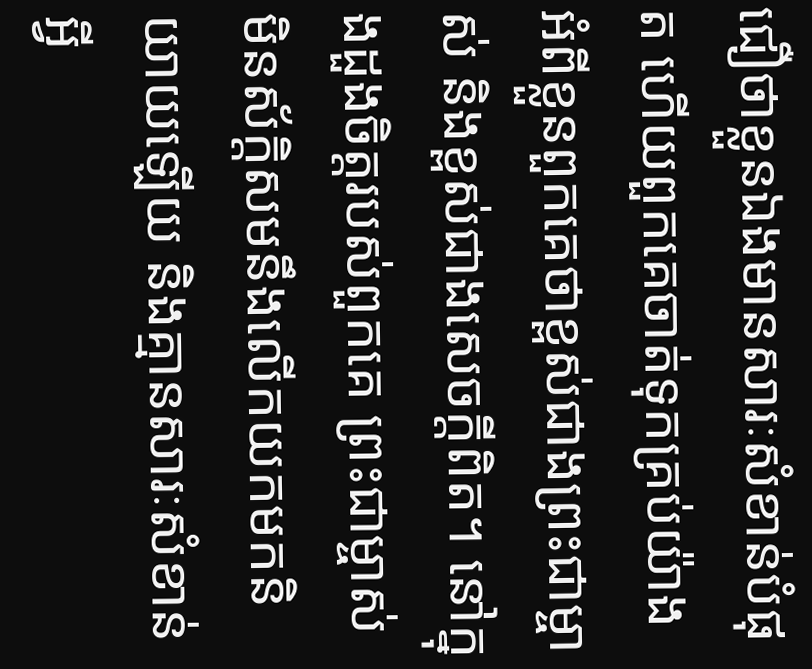ជឿថាខ្លួនឯងមានសារៈសំខាន់បំផុត ហើយពួកគេចាត់ទុកគ្រប់យ៉ាងអំពីខ្លួនពួកគេថាខ្ពស់ជាងព្រះជាម្ចាស់ និងខ្ពស់ជាងសេចក្ដីពិត។ នៅក្នុងដួងចិត្តរបស់ពួកគេ ព្រះជាម្ចាស់មិនស័ក្ដិសមនឹងលើកយកមកនិយាយឡើយ និងគ្មានសារៈសំខាន់អ្វី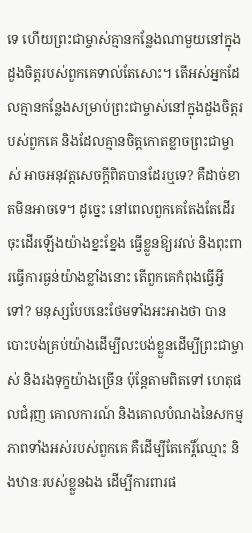ទេ ហើយព្រះជាម្ចាស់គ្មានកន្លែងណាមួយនៅក្នុងដួងចិត្តរបស់ពួកគេទាល់តែសោះ។ តើអស់អ្នកដែលគ្មានកន្លែងសម្រាប់ព្រះជាម្ចាស់នៅក្នុងដួងចិត្តរបស់ពួកគេ និងដែលគ្មានចិត្តកោតខ្លាចព្រះជាម្ចាស់ អាចអនុវត្តសេចក្ដីពិតបានដែរឬទេ? គឺដាច់ខាតមិនអាចទេ។ ដូច្នេះ នៅពេលពួកគេតែងតែដើរចុះដើរឡើងយ៉ាងខ្នះខ្នែង ធ្វើខ្លួនឱ្យរវល់ និងពុះពារធ្វើការធ្ងន់យ៉ាងខ្លាំងនោះ តើពួកគេកំពុងធ្វើអ្វីទៅ? មនុស្សបែបនេះថែមទាំងអះអាងថា បានបោះបង់គ្រប់យ៉ាងដើម្បីលះបង់ខ្លួនដើម្បីព្រះជាម្ចាស់ និងរងទុក្ខយ៉ាងច្រើន ប៉ុន្តែតាមពិតទៅ ហេតុផលជំរុញ គោលការណ៍ និងគោលបំណងនៃសកម្មភាពទាំងអស់របស់ពួកគេ គឺដើម្បីតែកេរ្តិ៍ឈ្មោះ និងឋានៈរបស់ខ្លួនឯង ដើម្បីការពារផ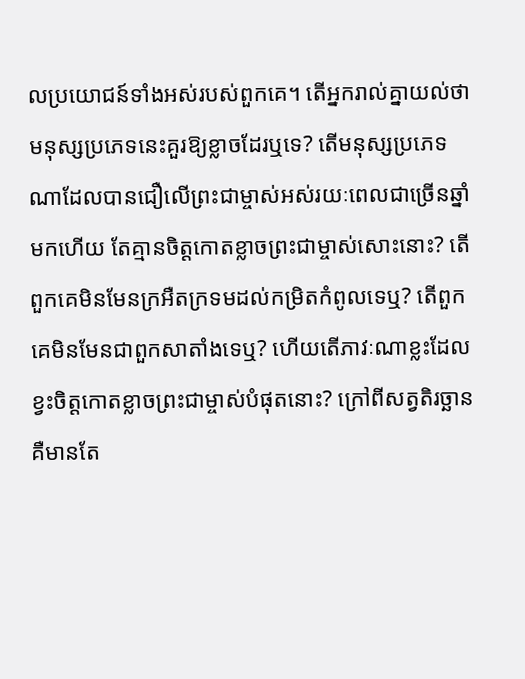លប្រយោជន៍ទាំងអស់របស់ពួកគេ។ តើអ្នករាល់គ្នាយល់ថា មនុស្សប្រភេទនេះគួរឱ្យខ្លាចដែរឬទេ? តើមនុស្សប្រភេទណាដែលបានជឿលើព្រះជាម្ចាស់អស់រយៈពេលជាច្រើនឆ្នាំមកហើយ តែគ្មានចិត្តកោតខ្លាចព្រះជាម្ចាស់សោះនោះ? តើពួកគេមិនមែនក្រអឺតក្រទមដល់កម្រិតកំពូលទេឬ? តើពួកគេមិនមែនជាពួកសាតាំងទេឬ? ហើយតើភាវៈណាខ្លះដែលខ្វះចិត្តកោតខ្លាចព្រះជាម្ចាស់បំផុតនោះ? ក្រៅពីសត្វតិរច្ឆាន គឺមានតែ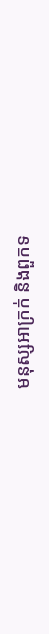មនុស្សអាក្រក់ និងពួកទ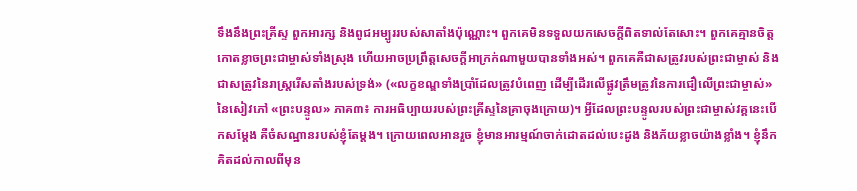ទឹងនឹងព្រះគ្រីស្ទ ពួកអារក្ស និងពូជអម្បូររបស់សាតាំងប៉ុណ្ណោះ។ ពួកគេមិនទទួលយកសេចក្ដីពិតទាល់តែសោះ។ ពួកគេគ្មានចិត្តកោតខ្លាចព្រះជាម្ចាស់ទាំងស្រុង ហើយអាចប្រព្រឹត្តសេចក្ដីអាក្រក់ណាមួយបានទាំងអស់។ ពួកគេគឺជាសត្រូវរបស់ព្រះជាម្ចាស់ និងជាសត្រូវនៃរាស្ដ្ររើសតាំងរបស់ទ្រង់» («លក្ខខណ្ឌទាំងប្រាំដែលត្រូវបំពេញ ដើម្បីដើរលើផ្លូវត្រឹមត្រូវនៃការជឿលើព្រះជាម្ចាស់» នៃសៀវភៅ «ព្រះបន្ទូល» ភាគ៣៖ ការអធិប្បាយរបស់ព្រះគ្រីស្ទនៃគ្រាចុងក្រោយ)។ អ្វីដែលព្រះបន្ទូលរបស់ព្រះជាម្ចាស់វគ្គនេះបើកសម្ដែង គឺចំសណ្ឋានរបស់ខ្ញុំតែម្ដង។ ក្រោយពេលអានរួច ខ្ញុំមានអារម្មណ៍ចាក់ដោតដល់បេះដូង និងភ័យខ្លាចយ៉ាងខ្លាំង។ ខ្ញុំនឹកគិតដល់កាលពីមុន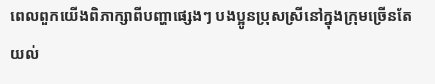ពេលពួកយើងពិភាក្សាពីបញ្ហាផ្សេងៗ បងប្អូនប្រុសស្រីនៅក្នុងក្រុមច្រើនតែយល់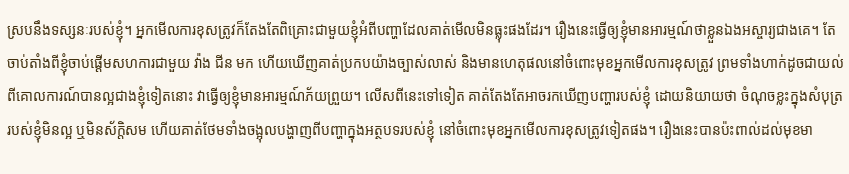ស្របនឹងទស្សនៈរបស់ខ្ញុំ។ អ្នកមើលការខុសត្រូវក៏តែងតែពិគ្រោះជាមួយខ្ញុំអំពីបញ្ហាដែលគាត់មើលមិនធ្លុះផងដែរ។ រឿងនេះធ្វើឲ្យខ្ញុំមានអារម្មណ៍ថាខ្លួនឯងអស្ចារ្យជាងគេ។ តែចាប់តាំងពីខ្ញុំចាប់ផ្ដើមសហការជាមួយ វ៉ាង ជីន មក ហើយឃើញគាត់ប្រកបយ៉ាងច្បាស់លាស់ និងមានហេតុផលនៅចំពោះមុខអ្នកមើលការខុសត្រូវ ព្រមទាំងហាក់ដូចជាយល់ពីគោលការណ៍បានល្អជាងខ្ញុំទៀតនោះ វាធ្វើឲ្យខ្ញុំមានអារម្មណ៍ភ័យព្រួយ។ លើសពីនេះទៅទៀត គាត់តែងតែអាចរកឃើញបញ្ហារបស់ខ្ញុំ ដោយនិយាយថា ចំណុចខ្លះក្នុងសំបុត្ររបស់ខ្ញុំមិនល្អ ឬមិនស័ក្តិសម ហើយគាត់ថែមទាំងចង្អុលបង្ហាញពីបញ្ហាក្នុងអត្ថបទរបស់ខ្ញុំ នៅចំពោះមុខអ្នកមើលការខុសត្រូវទៀតផង។ រឿងនេះបានប៉ះពាល់ដល់មុខមា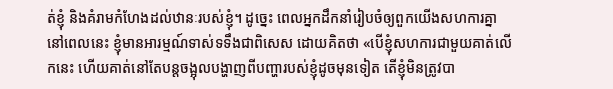ត់ខ្ញុំ និងគំរាមកំហែងដល់ឋានៈរបស់ខ្ញុំ។ ដូច្នេះ ពេលអ្នកដឹកនាំរៀបចំឲ្យពួកយើងសហការគ្នានៅពេលនេះ ខ្ញុំមានអារម្មណ៍ទាស់ទទឹងជាពិសេស ដោយគិតថា «បើខ្ញុំសហការជាមួយគាត់លើកនេះ ហើយគាត់នៅតែបន្តចង្អុលបង្ហាញពីបញ្ហារបស់ខ្ញុំដូចមុនទៀត តើខ្ញុំមិនត្រូវបា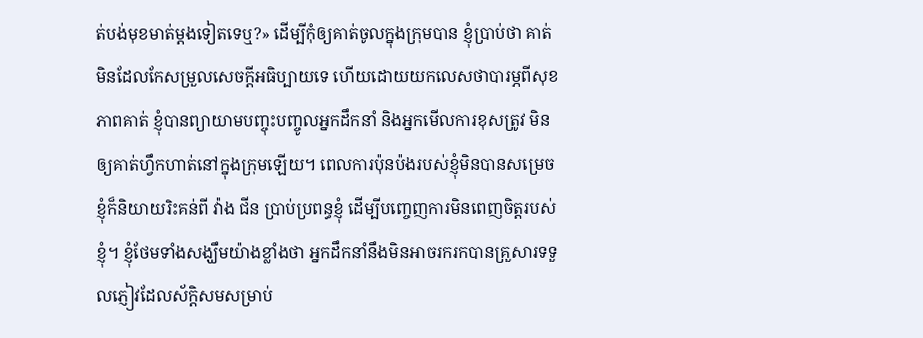ត់បង់មុខមាត់ម្ដងទៀតទេឬ?» ដើម្បីកុំឲ្យគាត់ចូលក្នុងក្រុមបាន ខ្ញុំប្រាប់ថា គាត់មិនដែលកែសម្រួលសេចក្ដីអធិប្បាយទេ ហើយដោយយកលេសថាបារម្ភពីសុខភាពគាត់ ខ្ញុំបានព្យាយាមបញ្ចុះបញ្ចូលអ្នកដឹកនាំ និងអ្នកមើលការខុសត្រូវ មិនឲ្យគាត់ហ្វឹកហាត់នៅក្នុងក្រុមឡើយ។ ពេលការប៉ុនប៉ងរបស់ខ្ញុំមិនបានសម្រេច ខ្ញុំក៏និយាយរិះគន់ពី វ៉ាង ជីន ប្រាប់ប្រពន្ធខ្ញុំ ដើម្បីបញ្ចេញការមិនពេញចិត្តរបស់ខ្ញុំ។ ខ្ញុំថែមទាំងសង្ឃឹមយ៉ាងខ្លាំងថា អ្នកដឹកនាំនឹងមិនអាចរករកបានគ្រួសារទទួលភ្ញៀវដែលស័ក្តិសមសម្រាប់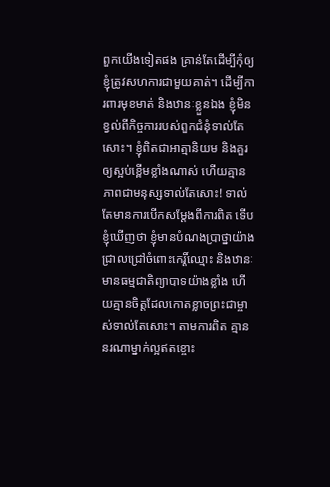ពួកយើងទៀតផង គ្រាន់តែដើម្បីកុំឲ្យខ្ញុំត្រូវសហការជាមួយគាត់។ ដើម្បីការពារមុខមាត់ និងឋានៈខ្លួនឯង ខ្ញុំមិនខ្វល់ពីកិច្ចការរបស់ពួកជំនុំទាល់តែសោះ។ ខ្ញុំពិតជាអាត្មានិយម និងគួរឲ្យស្អប់ខ្ពើមខ្លាំងណាស់ ហើយគ្មានភាពជាមនុស្សទាល់តែសោះ! ទាល់តែមានការបើកសម្ដែងពីការពិត ទើបខ្ញុំឃើញថា ខ្ញុំមានបំណងប្រាថ្នាយ៉ាងជ្រាលជ្រៅចំពោះកេរ្តិ៍ឈ្មោះ និងឋានៈ មានធម្មជាតិព្យាបាទយ៉ាងខ្លាំង ហើយគ្មានចិត្តដែលកោតខ្លាចព្រះជាម្ចាស់ទាល់តែសោះ។ តាមការពិត គ្មាននរណាម្នាក់ល្អឥតខ្ចោះ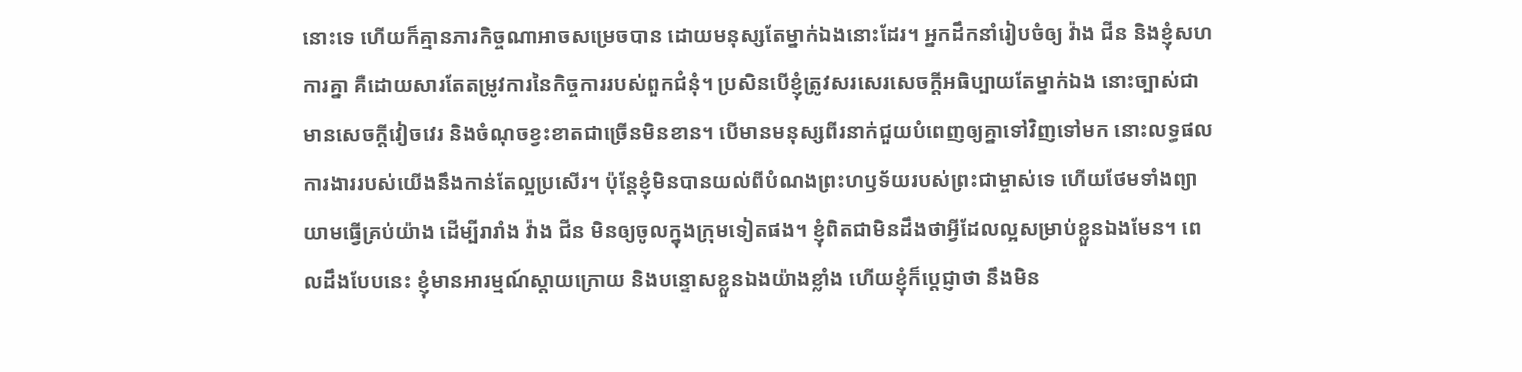នោះទេ ហើយក៏គ្មានភារកិច្ចណាអាចសម្រេចបាន ដោយមនុស្សតែម្នាក់ឯងនោះដែរ។ អ្នកដឹកនាំរៀបចំឲ្យ វ៉ាង ជីន និងខ្ញុំសហការគ្នា គឺដោយសារតែតម្រូវការនៃកិច្ចការរបស់ពួកជំនុំ។ ប្រសិនបើខ្ញុំត្រូវសរសេរសេចក្ដីអធិប្បាយតែម្នាក់ឯង នោះច្បាស់ជាមានសេចក្ដីវៀចវេរ និងចំណុចខ្វះខាតជាច្រើនមិនខាន។ បើមានមនុស្សពីរនាក់ជួយបំពេញឲ្យគ្នាទៅវិញទៅមក នោះលទ្ធផលការងាររបស់យើងនឹងកាន់តែល្អប្រសើរ។ ប៉ុន្តែខ្ញុំមិនបានយល់ពីបំណងព្រះហឫទ័យរបស់ព្រះជាម្ចាស់ទេ ហើយថែមទាំងព្យាយាមធ្វើគ្រប់យ៉ាង ដើម្បីរារាំង វ៉ាង ជីន មិនឲ្យចូលក្នុងក្រុមទៀតផង។ ខ្ញុំពិតជាមិនដឹងថាអ្វីដែលល្អសម្រាប់ខ្លួនឯងមែន។ ពេលដឹងបែបនេះ ខ្ញុំមានអារម្មណ៍ស្ដាយក្រោយ និងបន្ទោសខ្លួនឯងយ៉ាងខ្លាំង ហើយខ្ញុំក៏ប្ដេជ្ញាថា នឹងមិន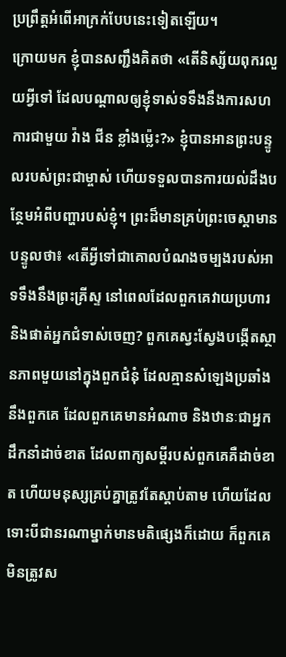ប្រព្រឹត្តអំពើអាក្រក់បែបនេះទៀតឡើយ។
ក្រោយមក ខ្ញុំបានសញ្ជឹងគិតថា «តើនិស្ស័យពុករលួយអ្វីទៅ ដែលបណ្ដាលឲ្យខ្ញុំទាស់ទទឹងនឹងការសហការជាមួយ វ៉ាង ជីន ខ្លាំងម៉្លេះ?» ខ្ញុំបានអានព្រះបន្ទូលរបស់ព្រះជាម្ចាស់ ហើយទទួលបានការយល់ដឹងបន្ថែមអំពីបញ្ហារបស់ខ្ញុំ។ ព្រះដ៏មានគ្រប់ព្រះចេស្ដាមានបន្ទូលថា៖ «តើអ្វីទៅជាគោលបំណងចម្បងរបស់អាទទឹងនឹងព្រះគ្រីស្ទ នៅពេលដែលពួកគេវាយប្រហារ និងផាត់អ្នកជំទាស់ចេញ? ពួកគេស្វះស្វែងបង្កើតស្ថានភាពមួយនៅក្នុងពួកជំនុំ ដែលគ្មានសំឡេងប្រឆាំងនឹងពួកគេ ដែលពួកគេមានអំណាច និងឋានៈជាអ្នកដឹកនាំដាច់ខាត ដែលពាក្យសម្ដីរបស់ពួកគេគឺដាច់ខាត ហើយមនុស្សគ្រប់គ្នាត្រូវតែស្ដាប់តាម ហើយដែលទោះបីជានរណាម្នាក់មានមតិផ្សេងក៏ដោយ ក៏ពួកគេមិនត្រូវស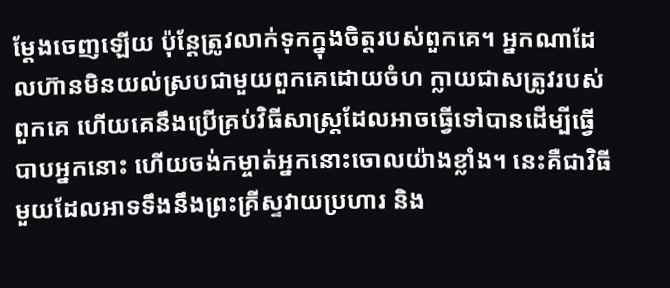ម្ដែងចេញឡើយ ប៉ុន្តែត្រូវលាក់ទុកក្នុងចិត្តរបស់ពួកគេ។ អ្នកណាដែលហ៊ានមិនយល់ស្របជាមួយពួកគេដោយចំហ ក្លាយជាសត្រូវរបស់ពួកគេ ហើយគេនឹងប្រើគ្រប់វិធីសាស្ត្រដែលអាចធ្វើទៅបានដើម្បីធ្វើបាបអ្នកនោះ ហើយចង់កម្ចាត់អ្នកនោះចោលយ៉ាងខ្លាំង។ នេះគឺជាវិធីមួយដែលអាទទឹងនឹងព្រះគ្រីស្ទវាយប្រហារ និង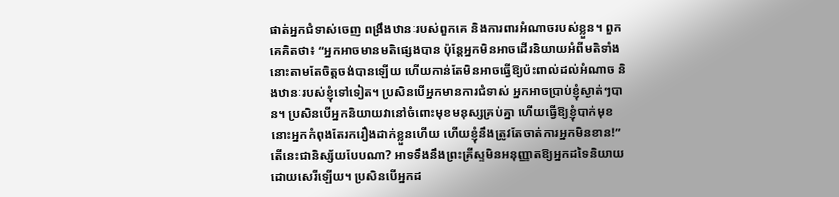ផាត់អ្នកជំទាស់ចេញ ពង្រឹងឋានៈរបស់ពួកគេ និងការពារអំណាចរបស់ខ្លួន។ ពួកគេគិតថា៖ “អ្នកអាចមានមតិផ្សេងបាន ប៉ុន្តែអ្នកមិនអាចដើរនិយាយអំពីមតិទាំងនោះតាមតែចិត្តចង់បានឡើយ ហើយកាន់តែមិនអាចធ្វើឱ្យប៉ះពាល់ដល់អំណាច និងឋានៈរបស់ខ្ញុំទៅទៀត។ ប្រសិនបើអ្នកមានការជំទាស់ អ្នកអាចប្រាប់ខ្ញុំស្ងាត់ៗបាន។ ប្រសិនបើអ្នកនិយាយវានៅចំពោះមុខមនុស្សគ្រប់គ្នា ហើយធ្វើឱ្យខ្ញុំបាក់មុខ នោះអ្នកកំពុងតែរករឿងដាក់ខ្លួនហើយ ហើយខ្ញុំនឹងត្រូវតែចាត់ការអ្នកមិនខាន!” តើនេះជានិស្ស័យបែបណា? អាទទឹងនឹងព្រះគ្រីស្ទមិនអនុញ្ញាតឱ្យអ្នកដទៃនិយាយដោយសេរីឡើយ។ ប្រសិនបើអ្នកដ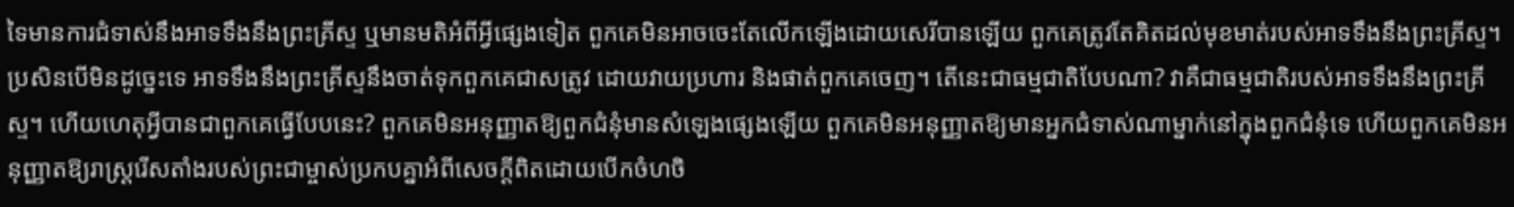ទៃមានការជំទាស់នឹងអាទទឹងនឹងព្រះគ្រីស្ទ ឬមានមតិអំពីអ្វីផ្សេងទៀត ពួកគេមិនអាចចេះតែលើកឡើងដោយសេរីបានឡើយ ពួកគេត្រូវតែគិតដល់មុខមាត់របស់អាទទឹងនឹងព្រះគ្រីស្ទ។ ប្រសិនបើមិនដូច្នេះទេ អាទទឹងនឹងព្រះគ្រីស្ទនឹងចាត់ទុកពួកគេជាសត្រូវ ដោយវាយប្រហារ និងផាត់ពួកគេចេញ។ តើនេះជាធម្មជាតិបែបណា? វាគឺជាធម្មជាតិរបស់អាទទឹងនឹងព្រះគ្រីស្ទ។ ហើយហេតុអ្វីបានជាពួកគេធ្វើបែបនេះ? ពួកគេមិនអនុញ្ញាតឱ្យពួកជំនុំមានសំឡេងផ្សេងឡើយ ពួកគេមិនអនុញ្ញាតឱ្យមានអ្នកជំទាស់ណាម្នាក់នៅក្នុងពួកជំនុំទេ ហើយពួកគេមិនអនុញ្ញាតឱ្យរាស្ដ្ររើសតាំងរបស់ព្រះជាម្ចាស់ប្រកបគ្នាអំពីសេចក្ដីពិតដោយបើកចំហចិ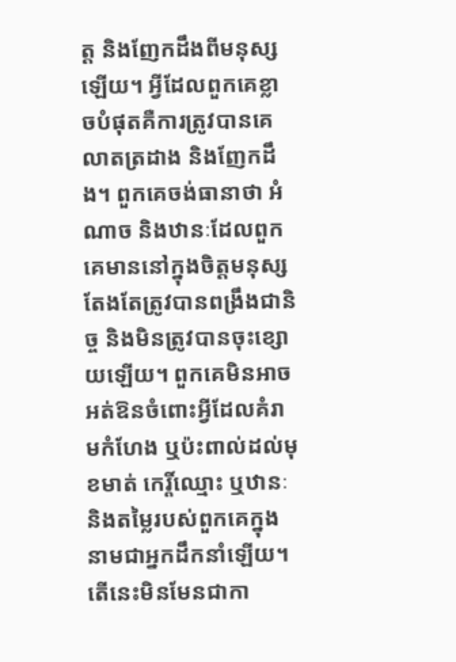ត្ត និងញែកដឹងពីមនុស្សឡើយ។ អ្វីដែលពួកគេខ្លាចបំផុតគឺការត្រូវបានគេលាតត្រដាង និងញែកដឹង។ ពួកគេចង់ធានាថា អំណាច និងឋានៈដែលពួកគេមាននៅក្នុងចិត្តមនុស្ស តែងតែត្រូវបានពង្រឹងជានិច្ច និងមិនត្រូវបានចុះខ្សោយឡើយ។ ពួកគេមិនអាចអត់ឱនចំពោះអ្វីដែលគំរាមកំហែង ឬប៉ះពាល់ដល់មុខមាត់ កេរ្តិ៍ឈ្មោះ ឬឋានៈ និងតម្លៃរបស់ពួកគេក្នុងនាមជាអ្នកដឹកនាំឡើយ។ តើនេះមិនមែនជាកា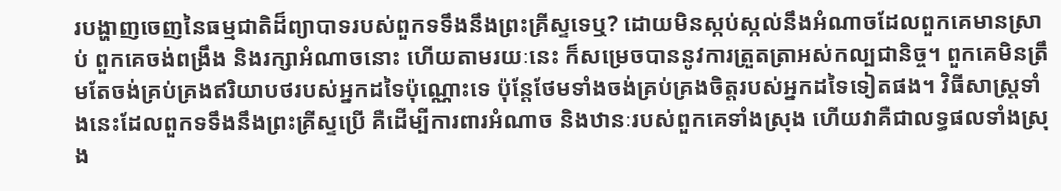របង្ហាញចេញនៃធម្មជាតិដ៏ព្យាបាទរបស់ពួកទទឹងនឹងព្រះគ្រីស្ទទេឬ? ដោយមិនស្កប់ស្កល់នឹងអំណាចដែលពួកគេមានស្រាប់ ពួកគេចង់ពង្រឹង និងរក្សាអំណាចនោះ ហើយតាមរយៈនេះ ក៏សម្រេចបាននូវការត្រួតត្រាអស់កល្បជានិច្ច។ ពួកគេមិនត្រឹមតែចង់គ្រប់គ្រងឥរិយាបថរបស់អ្នកដទៃប៉ុណ្ណោះទេ ប៉ុន្តែថែមទាំងចង់គ្រប់គ្រងចិត្តរបស់អ្នកដទៃទៀតផង។ វិធីសាស្ត្រទាំងនេះដែលពួកទទឹងនឹងព្រះគ្រីស្ទប្រើ គឺដើម្បីការពារអំណាច និងឋានៈរបស់ពួកគេទាំងស្រុង ហើយវាគឺជាលទ្ធផលទាំងស្រុង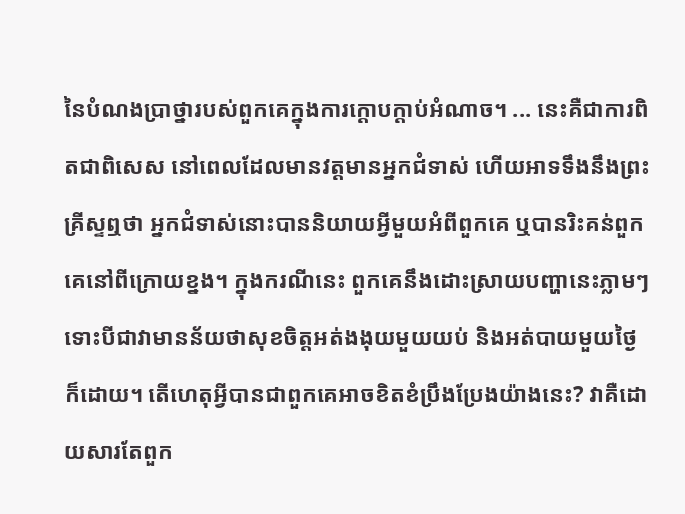នៃបំណងប្រាថ្នារបស់ពួកគេក្នុងការក្ដោបក្ដាប់អំណាច។ ... នេះគឺជាការពិតជាពិសេស នៅពេលដែលមានវត្តមានអ្នកជំទាស់ ហើយអាទទឹងនឹងព្រះគ្រីស្ទឮថា អ្នកជំទាស់នោះបាននិយាយអ្វីមួយអំពីពួកគេ ឬបានរិះគន់ពួកគេនៅពីក្រោយខ្នង។ ក្នុងករណីនេះ ពួកគេនឹងដោះស្រាយបញ្ហានេះភ្លាមៗ ទោះបីជាវាមានន័យថាសុខចិត្តអត់ងងុយមួយយប់ និងអត់បាយមួយថ្ងៃក៏ដោយ។ តើហេតុអ្វីបានជាពួកគេអាចខិតខំប្រឹងប្រែងយ៉ាងនេះ? វាគឺដោយសារតែពួក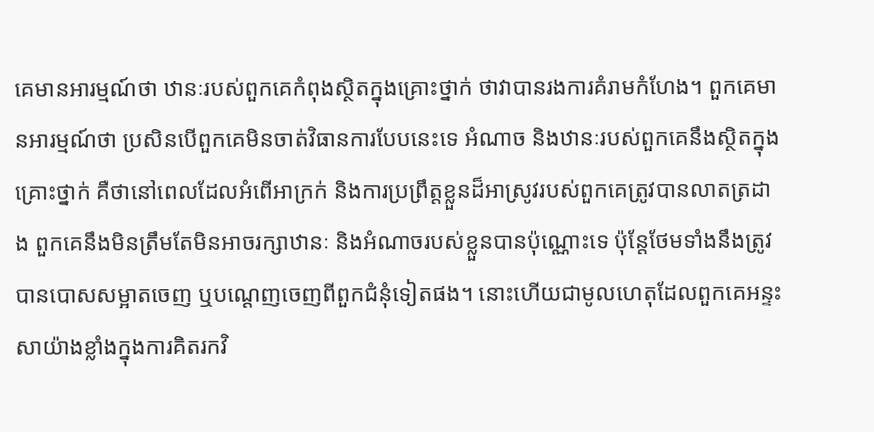គេមានអារម្មណ៍ថា ឋានៈរបស់ពួកគេកំពុងស្ថិតក្នុងគ្រោះថ្នាក់ ថាវាបានរងការគំរាមកំហែង។ ពួកគេមានអារម្មណ៍ថា ប្រសិនបើពួកគេមិនចាត់វិធានការបែបនេះទេ អំណាច និងឋានៈរបស់ពួកគេនឹងស្ថិតក្នុងគ្រោះថ្នាក់ គឺថានៅពេលដែលអំពើអាក្រក់ និងការប្រព្រឹត្តខ្លួនដ៏អាស្រូវរបស់ពួកគេត្រូវបានលាតត្រដាង ពួកគេនឹងមិនត្រឹមតែមិនអាចរក្សាឋានៈ និងអំណាចរបស់ខ្លួនបានប៉ុណ្ណោះទេ ប៉ុន្តែថែមទាំងនឹងត្រូវបានបោសសម្អាតចេញ ឬបណ្ដេញចេញពីពួកជំនុំទៀតផង។ នោះហើយជាមូលហេតុដែលពួកគេអន្ទះសាយ៉ាងខ្លាំងក្នុងការគិតរកវិ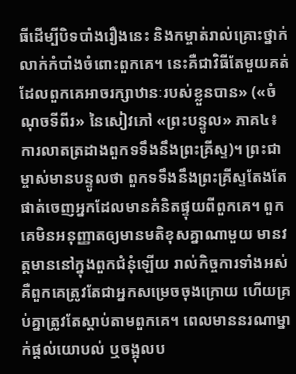ធីដើម្បីបិទបាំងរឿងនេះ និងកម្ចាត់រាល់គ្រោះថ្នាក់លាក់កំបាំងចំពោះពួកគេ។ នេះគឺជាវិធីតែមួយគត់ដែលពួកគេអាចរក្សាឋានៈរបស់ខ្លួនបាន» («ចំណុចទីពីរ» នៃសៀវភៅ «ព្រះបន្ទូល» ភាគ៤៖ ការលាតត្រដាងពួកទទឹងនឹងព្រះគ្រីស្ទ)។ ព្រះជាម្ចាស់មានបន្ទូលថា ពួកទទឹងនឹងព្រះគ្រីស្ទតែងតែផាត់ចេញអ្នកដែលមានគំនិតផ្ទុយពីពួកគេ។ ពួកគេមិនអនុញ្ញាតឲ្យមានមតិខុសគ្នាណាមួយ មានវត្តមាននៅក្នុងពួកជំនុំឡើយ រាល់កិច្ចការទាំងអស់ គឺពួកគេត្រូវតែជាអ្នកសម្រេចចុងក្រោយ ហើយគ្រប់គ្នាត្រូវតែស្ដាប់តាមពួកគេ។ ពេលមាននរណាម្នាក់ផ្ដល់យោបល់ ឬចង្អុលប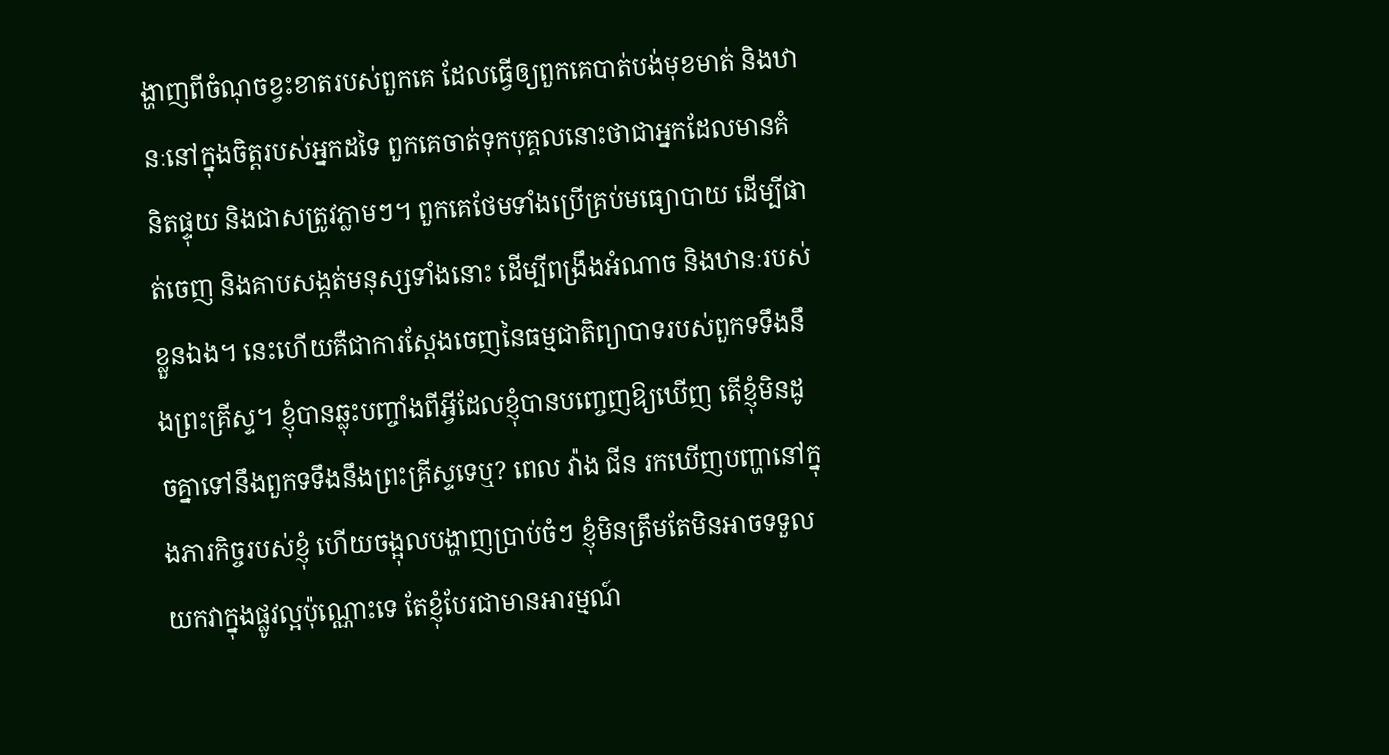ង្ហាញពីចំណុចខ្វះខាតរបស់ពួកគេ ដែលធ្វើឲ្យពួកគេបាត់បង់មុខមាត់ និងឋានៈនៅក្នុងចិត្តរបស់អ្នកដទៃ ពួកគេចាត់ទុកបុគ្គលនោះថាជាអ្នកដែលមានគំនិតផ្ទុយ និងជាសត្រូវភ្លាមៗ។ ពួកគេថែមទាំងប្រើគ្រប់មធ្យោបាយ ដើម្បីផាត់ចេញ និងគាបសង្កត់មនុស្សទាំងនោះ ដើម្បីពង្រឹងអំណាច និងឋានៈរបស់ខ្លួនឯង។ នេះហើយគឺជាការស្ដែងចេញនៃធម្មជាតិព្យាបាទរបស់ពួកទទឹងនឹងព្រះគ្រីស្ទ។ ខ្ញុំបានឆ្លុះបញ្ចាំងពីអ្វីដែលខ្ញុំបានបញ្ចេញឱ្យឃើញ តើខ្ញុំមិនដូចគ្នាទៅនឹងពួកទទឹងនឹងព្រះគ្រីស្ទទេឬ? ពេល វ៉ាង ជីន រកឃើញបញ្ហានៅក្នុងភារកិច្ចរបស់ខ្ញុំ ហើយចង្អុលបង្ហាញប្រាប់ចំៗ ខ្ញុំមិនត្រឹមតែមិនអាចទទួលយកវាក្នុងផ្លូវល្អប៉ុណ្ណោះទេ តែខ្ញុំបែរជាមានអារម្មណ៍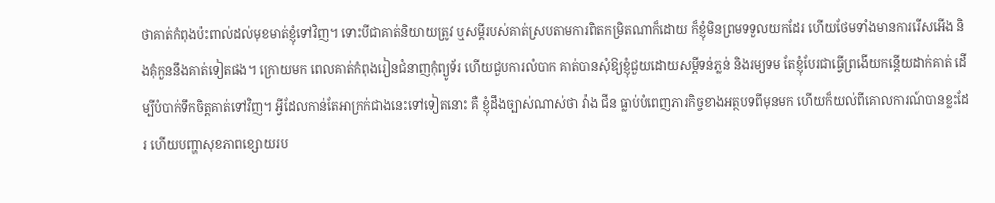ថាគាត់កំពុងប៉ះពាល់ដល់មុខមាត់ខ្ញុំទៅវិញ។ ទោះបីជាគាត់និយាយត្រូវ ឬសម្ដីរបស់គាត់ស្របតាមការពិតកម្រិតណាក៏ដោយ ក៏ខ្ញុំមិនព្រមទទួលយកដែរ ហើយថែមទាំងមានការរើសអើង និងគុំកួននឹងគាត់ទៀតផង។ ក្រោយមក ពេលគាត់កំពុងរៀនជំនាញកុំព្យូទ័រ ហើយជួបការលំបាក គាត់បានសុំឱ្យខ្ញុំជួយដោយសម្ដីទន់ភ្លន់ និងរម្យទម តែខ្ញុំបែរជាធ្វើព្រងើយកន្តើយដាក់គាត់ ដើម្បីបំបាក់ទឹកចិត្តគាត់ទៅវិញ។ អ្វីដែលកាន់តែអាក្រក់ជាងនេះទៅទៀតនោះ គឺ ខ្ញុំដឹងច្បាស់ណាស់ថា វ៉ាង ជីន ធ្លាប់បំពេញភារកិច្ចខាងអត្ថបទពីមុនមក ហើយក៏យល់ពីគោលការណ៍បានខ្លះដែរ ហើយបញ្ហាសុខភាពខ្សោយរប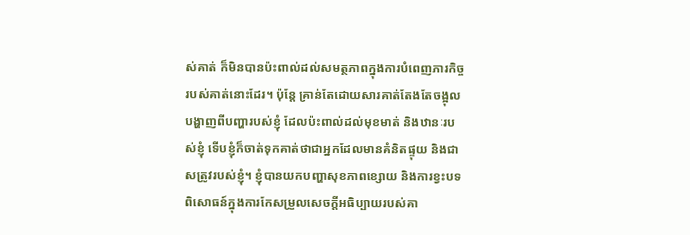ស់គាត់ ក៏មិនបានប៉ះពាល់ដល់សមត្ថភាពក្នុងការបំពេញភារកិច្ចរបស់គាត់នោះដែរ។ ប៉ុន្តែ គ្រាន់តែដោយសារគាត់តែងតែចង្អុលបង្ហាញពីបញ្ហារបស់ខ្ញុំ ដែលប៉ះពាល់ដល់មុខមាត់ និងឋានៈរបស់ខ្ញុំ ទើបខ្ញុំក៏ចាត់ទុកគាត់ថាជាអ្នកដែលមានគំនិតផ្ទុយ និងជាសត្រូវរបស់ខ្ញុំ។ ខ្ញុំបានយកបញ្ហាសុខភាពខ្សោយ និងការខ្វះបទពិសោធន៍ក្នុងការកែសម្រួលសេចក្ដីអធិប្បាយរបស់គា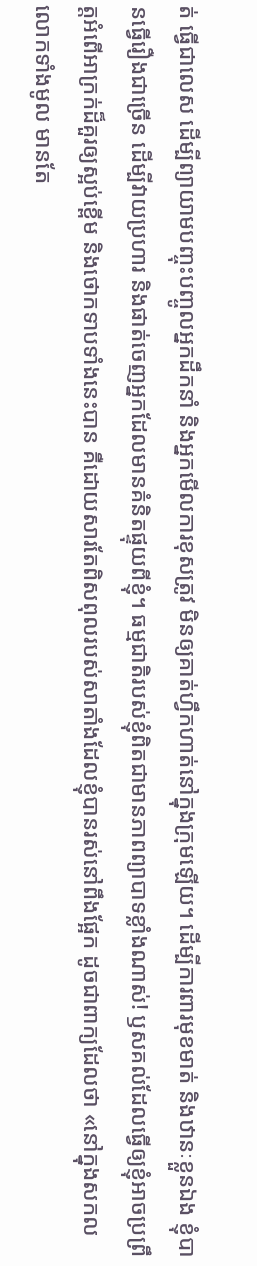ត់ ធ្វើជាលេស ដើម្បីព្យាយាមបញ្ចុះបញ្ចូលអ្នកដឹកនាំ និងអ្នកមើលការខុសត្រូវ មិនឲ្យគាត់ហ្វឹកហាត់នៅក្នុងក្រុមឡើយ។ ដើម្បីការពារមុខមាត់ និងឋានៈខ្លួនឯង ខ្ញុំបានធ្វើរឿងជាច្រើន ដើម្បីវាយប្រហារ និងផាត់ចេញអ្នកដែលមានគំនិតផ្ទុយពីខ្ញុំ។ ធម្មជាតិរបស់ខ្ញុំពិតជាមានភាពព្យាបាទខ្លាំងណាស់! ឫសគល់ដែលធ្វើឲ្យខ្ញុំអាចប្រព្រឹត្តអំពើអាក្រក់ដ៏គួរឲ្យស្អប់ខ្ពើម និងថោកទាបទាំងនេះបាន គឺដោយសារតែពិសពុលរបស់សាតាំងដែលខ្ញុំបានរស់នៅពឹងផ្អែក ដូចជាពាក្យដែលថា «នៅក្នុងសកលលោកទាំងមូល មានតែ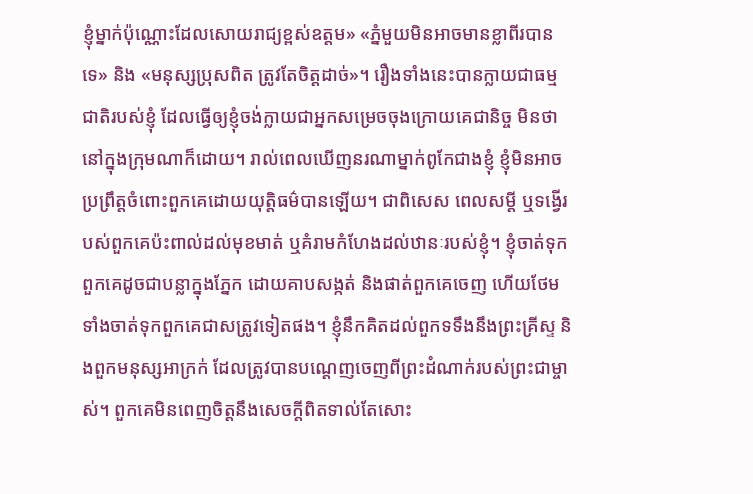ខ្ញុំម្នាក់ប៉ុណ្ណោះដែលសោយរាជ្យខ្ពស់ឧត្តម» «ភ្នំមួយមិនអាចមានខ្លាពីរបានទេ» និង «មនុស្សប្រុសពិត ត្រូវតែចិត្តដាច់»។ រឿងទាំងនេះបានក្លាយជាធម្មជាតិរបស់ខ្ញុំ ដែលធ្វើឲ្យខ្ញុំចង់ក្លាយជាអ្នកសម្រេចចុងក្រោយគេជានិច្ច មិនថានៅក្នុងក្រុមណាក៏ដោយ។ រាល់ពេលឃើញនរណាម្នាក់ពូកែជាងខ្ញុំ ខ្ញុំមិនអាចប្រព្រឹត្តចំពោះពួកគេដោយយុត្តិធម៌បានឡើយ។ ជាពិសេស ពេលសម្ដី ឬទង្វើរបស់ពួកគេប៉ះពាល់ដល់មុខមាត់ ឬគំរាមកំហែងដល់ឋានៈរបស់ខ្ញុំ។ ខ្ញុំចាត់ទុកពួកគេដូចជាបន្លាក្នុងភ្នែក ដោយគាបសង្កត់ និងផាត់ពួកគេចេញ ហើយថែមទាំងចាត់ទុកពួកគេជាសត្រូវទៀតផង។ ខ្ញុំនឹកគិតដល់ពួកទទឹងនឹងព្រះគ្រីស្ទ និងពួកមនុស្សអាក្រក់ ដែលត្រូវបានបណ្ដេញចេញពីព្រះដំណាក់របស់ព្រះជាម្ចាស់។ ពួកគេមិនពេញចិត្តនឹងសេចក្តីពិតទាល់តែសោះ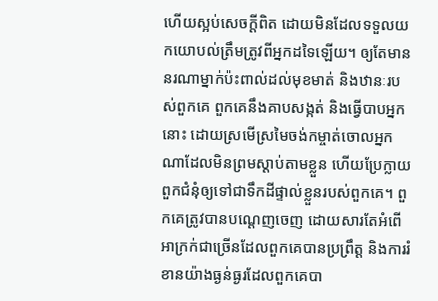ហើយស្អប់សេចក្តីពិត ដោយមិនដែលទទួលយកយោបល់ត្រឹមត្រូវពីអ្នកដទៃឡើយ។ ឲ្យតែមាននរណាម្នាក់ប៉ះពាល់ដល់មុខមាត់ និងឋានៈរបស់ពួកគេ ពួកគេនឹងគាបសង្កត់ និងធ្វើបាបអ្នកនោះ ដោយស្រមើស្រមៃចង់កម្ចាត់ចោលអ្នកណាដែលមិនព្រមស្ដាប់តាមខ្លួន ហើយប្រែក្លាយពួកជំនុំឲ្យទៅជាទឹកដីផ្ទាល់ខ្លួនរបស់ពួកគេ។ ពួកគេត្រូវបានបណ្ដេញចេញ ដោយសារតែអំពើអាក្រក់ជាច្រើនដែលពួកគេបានប្រព្រឹត្ត និងការរំខានយ៉ាងធ្ងន់ធ្ងរដែលពួកគេបា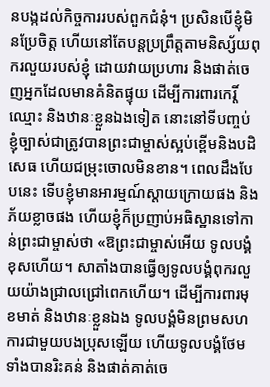នបង្កដល់កិច្ចការរបស់ពួកជំនុំ។ ប្រសិនបើខ្ញុំមិនប្រែចិត្ត ហើយនៅតែបន្តប្រព្រឹត្តតាមនិស្ស័យពុករលួយរបស់ខ្ញុំ ដោយវាយប្រហារ និងផាត់ចេញអ្នកដែលមានគំនិតផ្ទុយ ដើម្បីការពារកេរ្តិ៍ឈ្មោះ និងឋានៈខ្លួនឯងទៀត នោះនៅទីបញ្ចប់ ខ្ញុំច្បាស់ជាត្រូវបានព្រះជាម្ចាស់ស្អប់ខ្ពើមនិងបដិសេធ ហើយជម្រុះចោលមិនខាន។ ពេលដឹងបែបនេះ ទើបខ្ញុំមានអារម្មណ៍ស្ដាយក្រោយផង និងភ័យខ្លាចផង ហើយខ្ញុំក៏ប្រញាប់អធិស្ឋានទៅកាន់ព្រះជាម្ចាស់ថា «ឱព្រះជាម្ចាស់អើយ ទូលបង្គំខុសហើយ។ សាតាំងបានធ្វើឲ្យទូលបង្គំពុករលួយយ៉ាងជ្រាលជ្រៅពេកហើយ។ ដើម្បីការពារមុខមាត់ និងឋានៈខ្លួនឯង ទូលបង្គំមិនព្រមសហការជាមួយបងប្រុសឡើយ ហើយទូលបង្គំថែមទាំងបានរិះគន់ និងផាត់គាត់ចេ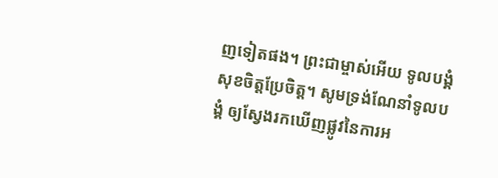ញទៀតផង។ ព្រះជាម្ចាស់អើយ ទូលបង្គំសុខចិត្តប្រែចិត្ត។ សូមទ្រង់ណែនាំទូលបង្គំ ឲ្យស្វែងរកឃើញផ្លូវនៃការអ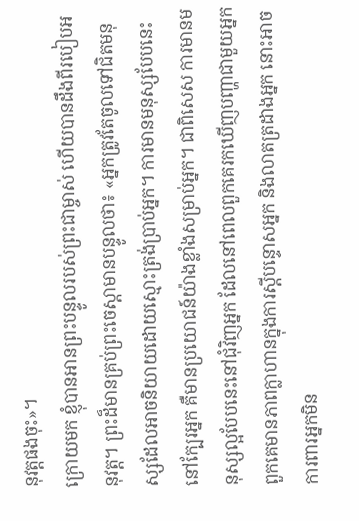នុវត្តផងចុះ»។
ក្រោយមក ខ្ញុំបានអានព្រះបន្ទូលរបស់ព្រះជាម្ចាស់ ហើយបានដឹងពីរបៀបអនុវត្ត។ ព្រះដ៏មានគ្រប់ព្រះចេស្ដាមានបន្ទូលថា៖ «អ្នកត្រូវតែចូលទៅជិតមនុស្សដែលអាចនិយាយដោយស្មោះត្រង់ប្រាប់អ្នក។ ការមានមនុស្សបែបនេះនៅក្បែរអ្នក គឺមានប្រយោជន៍យ៉ាងខ្លាំងសម្រាប់អ្នក។ ជាពិសេស ការមានមនុស្សល្អបែបនេះនៅជុំវិញអ្នក ដែលនៅពេលពួកគេរកឃើញបញ្ហាជាមួយអ្នក ពួកគេមានភាពក្លាហានក្នុងការស្ដីបន្ទោសអ្នក និងលាតត្រដាងអ្នក នោះអាចការពារអ្នកមិន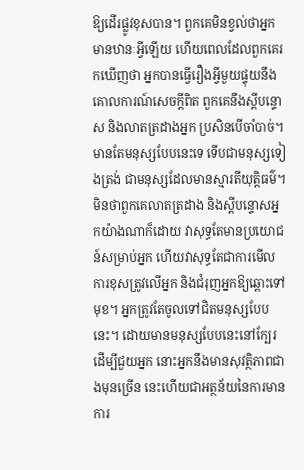ឱ្យដើរផ្លូវខុសបាន។ ពួកគេមិនខ្វល់ថាអ្នកមានឋានៈអ្វីឡើយ ហើយពេលដែលពួកគេរកឃើញថា អ្នកបានធ្វើរឿងអ្វីមួយផ្ទុយនឹងគោលការណ៍សេចក្ដីពិត ពួកគេនឹងស្ដីបន្ទោស និងលាតត្រដាងអ្នក ប្រសិនបើចាំបាច់។ មានតែមនុស្សបែបនេះទេ ទើបជាមនុស្សទៀងត្រង់ ជាមនុស្សដែលមានស្មារតីយុត្តិធម៌។ មិនថាពួកគេលាតត្រដាង និងស្ដីបន្ទោសអ្នកយ៉ាងណាក៏ដោយ វាសុទ្ធតែមានប្រយោជន៍សម្រាប់អ្នក ហើយវាសុទ្ធតែជាការមើលការខុសត្រូវលើអ្នក និងជំរុញអ្នកឱ្យឆ្ពោះទៅមុខ។ អ្នកត្រូវតែចូលទៅជិតមនុស្សបែបនេះ។ ដោយមានមនុស្សបែបនេះនៅក្បែរដើម្បីជួយអ្នក នោះអ្នកនឹងមានសុវត្ថិភាពជាងមុនច្រើន នេះហើយជាអត្ថន័យនៃការមានការ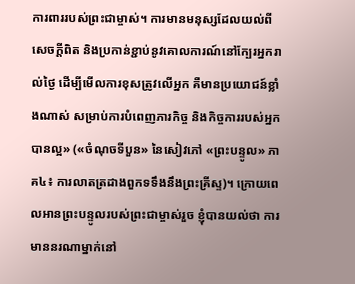ការពាររបស់ព្រះជាម្ចាស់។ ការមានមនុស្សដែលយល់ពីសេចក្ដីពិត និងប្រកាន់ខ្ជាប់នូវគោលការណ៍នៅក្បែរអ្នករាល់ថ្ងៃ ដើម្បីមើលការខុសត្រូវលើអ្នក គឺមានប្រយោជន៍ខ្លាំងណាស់ សម្រាប់ការបំពេញភារកិច្ច និងកិច្ចការរបស់អ្នកបានល្អ» («ចំណុចទីបួន» នៃសៀវភៅ «ព្រះបន្ទូល» ភាគ៤៖ ការលាតត្រដាងពួកទទឹងនឹងព្រះគ្រីស្ទ)។ ក្រោយពេលអានព្រះបន្ទូលរបស់ព្រះជាម្ចាស់រួច ខ្ញុំបានយល់ថា ការមាននរណាម្នាក់នៅ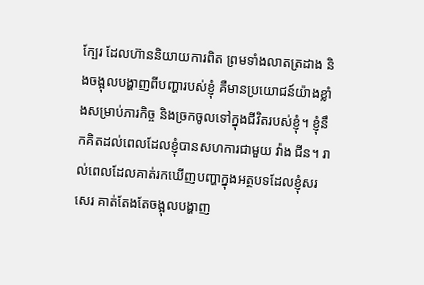ក្បែរ ដែលហ៊ាននិយាយការពិត ព្រមទាំងលាតត្រដាង និងចង្អុលបង្ហាញពីបញ្ហារបស់ខ្ញុំ គឺមានប្រយោជន៍យ៉ាងខ្លាំងសម្រាប់ភារកិច្ច និងច្រកចូលទៅក្នុងជីវិតរបស់ខ្ញុំ។ ខ្ញុំនឹកគិតដល់ពេលដែលខ្ញុំបានសហការជាមួយ វ៉ាង ជីន។ រាល់ពេលដែលគាត់រកឃើញបញ្ហាក្នុងអត្ថបទដែលខ្ញុំសរសេរ គាត់តែងតែចង្អុលបង្ហាញ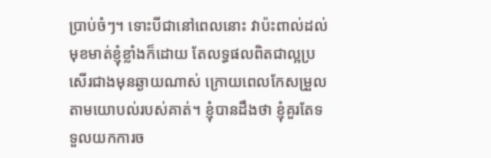ប្រាប់ចំៗ។ ទោះបីជានៅពេលនោះ វាប៉ះពាល់ដល់មុខមាត់ខ្ញុំខ្លាំងក៏ដោយ តែលទ្ធផលពិតជាល្អប្រសើរជាងមុនឆ្ងាយណាស់ ក្រោយពេលកែសម្រួលតាមយោបល់របស់គាត់។ ខ្ញុំបានដឹងថា ខ្ញុំគួរតែទទួលយកការច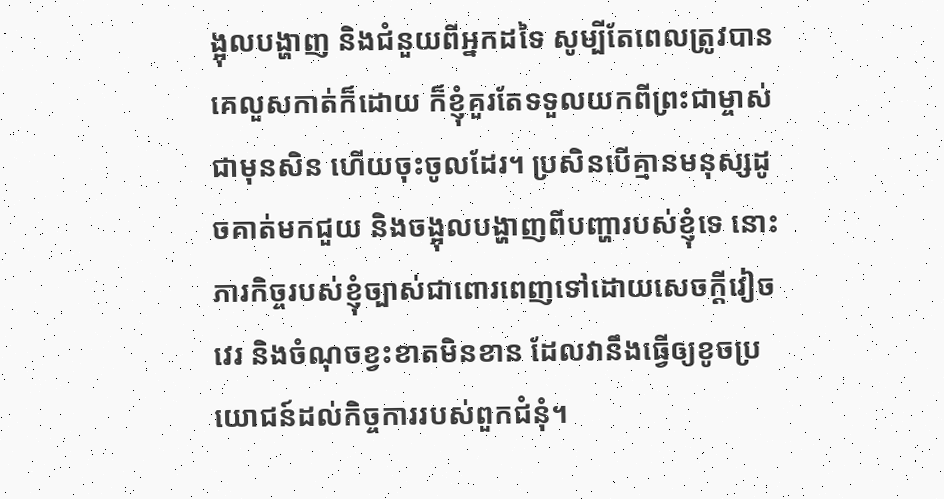ង្អុលបង្ហាញ និងជំនួយពីអ្នកដទៃ សូម្បីតែពេលត្រូវបានគេលួសកាត់ក៏ដោយ ក៏ខ្ញុំគួរតែទទួលយកពីព្រះជាម្ចាស់ជាមុនសិន ហើយចុះចូលដែរ។ ប្រសិនបើគ្មានមនុស្សដូចគាត់មកជួយ និងចង្អុលបង្ហាញពីបញ្ហារបស់ខ្ញុំទេ នោះភារកិច្ចរបស់ខ្ញុំច្បាស់ជាពោរពេញទៅដោយសេចក្ដីវៀចវេរ និងចំណុចខ្វះខាតមិនខាន ដែលវានឹងធ្វើឲ្យខូចប្រយោជន៍ដល់កិច្ចការរបស់ពួកជំនុំ។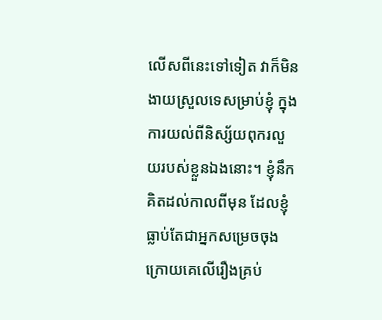លើសពីនេះទៅទៀត វាក៏មិនងាយស្រួលទេសម្រាប់ខ្ញុំ ក្នុងការយល់ពីនិស្ស័យពុករលួយរបស់ខ្លួនឯងនោះ។ ខ្ញុំនឹកគិតដល់កាលពីមុន ដែលខ្ញុំធ្លាប់តែជាអ្នកសម្រេចចុងក្រោយគេលើរឿងគ្រប់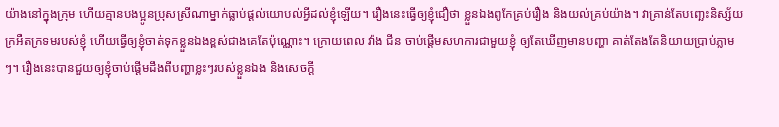យ៉ាងនៅក្នុងក្រុម ហើយគ្មានបងប្អូនប្រុសស្រីណាម្នាក់ធ្លាប់ផ្ដល់យោបល់អ្វីដល់ខ្ញុំឡើយ។ រឿងនេះធ្វើឲ្យខ្ញុំជឿថា ខ្លួនឯងពូកែគ្រប់រឿង និងយល់គ្រប់យ៉ាង។ វាគ្រាន់តែបញ្ឆេះនិស្ស័យក្រអឺតក្រទមរបស់ខ្ញុំ ហើយធ្វើឲ្យខ្ញុំចាត់ទុកខ្លួនឯងខ្ពស់ជាងគេតែប៉ុណ្ណោះ។ ក្រោយពេល វ៉ាង ជីន ចាប់ផ្ដើមសហការជាមួយខ្ញុំ ឲ្យតែឃើញមានបញ្ហា គាត់តែងតែនិយាយប្រាប់ភ្លាមៗ។ រឿងនេះបានជួយឲ្យខ្ញុំចាប់ផ្ដើមដឹងពីបញ្ហាខ្លះៗរបស់ខ្លួនឯង និងសេចក្ដី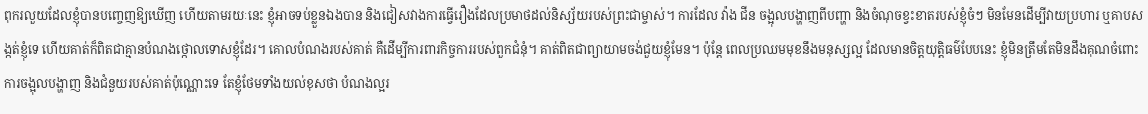ពុករលួយដែលខ្ញុំបានបញ្ចេញឱ្យឃើញ ហើយតាមរយៈនេះ ខ្ញុំអាចទប់ខ្លួនឯងបាន និងជៀសវាងការធ្វើរឿងដែលប្រមាថដល់និស្ស័យរបស់ព្រះជាម្ចាស់។ ការដែល វ៉ាង ជីន ចង្អុលបង្ហាញពីបញ្ហា និងចំណុចខ្វះខាតរបស់ខ្ញុំចំៗ មិនមែនដើម្បីវាយប្រហារ ឬគាបសង្កត់ខ្ញុំទេ ហើយគាត់ក៏ពិតជាគ្មានបំណងថ្កោលទោសខ្ញុំដែរ។ គោលបំណងរបស់គាត់ គឺដើម្បីការពារកិច្ចការរបស់ពួកជំនុំ។ គាត់ពិតជាព្យាយាមចង់ជួយខ្ញុំមែន។ ប៉ុន្តែ ពេលប្រឈមមុខនឹងមនុស្សល្អ ដែលមានចិត្តយុត្តិធម៌បែបនេះ ខ្ញុំមិនត្រឹមតែមិនដឹងគុណចំពោះការចង្អុលបង្ហាញ និងជំនួយរបស់គាត់ប៉ុណ្ណោះទេ តែខ្ញុំថែមទាំងយល់ខុសថា បំណងល្អរ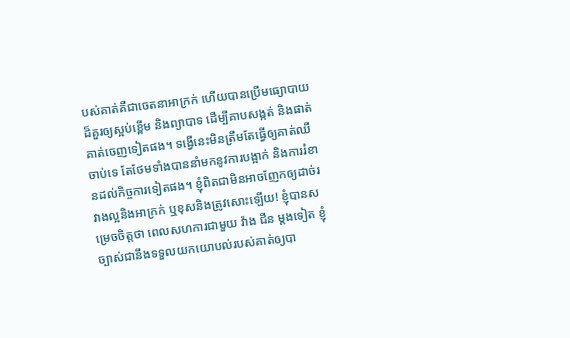បស់គាត់គឺជាចេតនាអាក្រក់ ហើយបានប្រើមធ្យោបាយដ៏គួរឲ្យស្អប់ខ្ពើម និងព្យាបាទ ដើម្បីគាបសង្កត់ និងផាត់គាត់ចេញទៀតផង។ ទង្វើនេះមិនត្រឹមតែធ្វើឲ្យគាត់ឈឺចាប់ទេ តែថែមទាំងបាននាំមកនូវការបង្អាក់ និងការរំខានដល់កិច្ចការទៀតផង។ ខ្ញុំពិតជាមិនអាចញែកឲ្យដាច់រវាងល្អនិងអាក្រក់ ឬខុសនិងត្រូវសោះឡើយ! ខ្ញុំបានសម្រេចចិត្តថា ពេលសហការជាមួយ វ៉ាង ជីន ម្ដងទៀត ខ្ញុំច្បាស់ជានឹងទទួលយកយោបល់របស់គាត់ឲ្យបា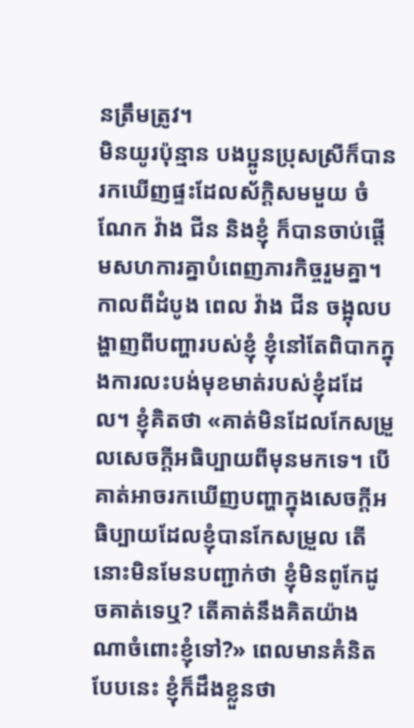នត្រឹមត្រូវ។
មិនយូរប៉ុន្មាន បងប្អូនប្រុសស្រីក៏បានរកឃើញផ្ទះដែលស័ក្តិសមមួយ ចំណែក វ៉ាង ជីន និងខ្ញុំ ក៏បានចាប់ផ្ដើមសហការគ្នាបំពេញភារកិច្ចរួមគ្នា។ កាលពីដំបូង ពេល វ៉ាង ជីន ចង្អុលបង្ហាញពីបញ្ហារបស់ខ្ញុំ ខ្ញុំនៅតែពិបាកក្នុងការលះបង់មុខមាត់របស់ខ្ញុំដដែល។ ខ្ញុំគិតថា «គាត់មិនដែលកែសម្រួលសេចក្ដីអធិប្បាយពីមុនមកទេ។ បើគាត់អាចរកឃើញបញ្ហាក្នុងសេចក្ដីអធិប្បាយដែលខ្ញុំបានកែសម្រួល តើនោះមិនមែនបញ្ជាក់ថា ខ្ញុំមិនពូកែដូចគាត់ទេឬ? តើគាត់នឹងគិតយ៉ាងណាចំពោះខ្ញុំទៅ?» ពេលមានគំនិតបែបនេះ ខ្ញុំក៏ដឹងខ្លួនថា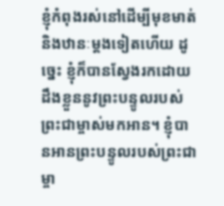ខ្ញុំកំពុងរស់នៅដើម្បីមុខមាត់ និងឋានៈម្ដងទៀតហើយ ដូច្នេះ ខ្ញុំក៏បានស្វែងរកដោយដឹងខ្លួននូវព្រះបន្ទូលរបស់ព្រះជាម្ចាស់មកអាន។ ខ្ញុំបានអានព្រះបន្ទូលរបស់ព្រះជាម្ចា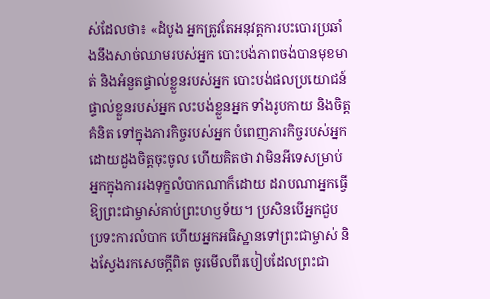ស់ដែលថា៖ «ដំបូង អ្នកត្រូវតែអនុវត្តការបះបោរប្រឆាំងនឹងសាច់ឈាមរបស់អ្នក បោះបង់ភាពចង់បានមុខមាត់ និងអំនួតផ្ទាល់ខ្លួនរបស់អ្នក បោះបង់ផលប្រយោជន៍ផ្ទាល់ខ្លួនរបស់អ្នក លះបង់ខ្លួនអ្នក ទាំងរូបកាយ និងចិត្តគំនិត ទៅក្នុងភារកិច្ចរបស់អ្នក បំពេញភារកិច្ចរបស់អ្នកដោយដួងចិត្តចុះចូល ហើយគិតថា វាមិនអីទេសម្រាប់អ្នកក្នុងការរងទុក្ខលំបាកណាក៏ដោយ ដរាបណាអ្នកធ្វើឱ្យព្រះជាម្ចាស់គាប់ព្រះហឫទ័យ។ ប្រសិនបើអ្នកជួបប្រទះការលំបាក ហើយអ្នកអធិស្ឋានទៅព្រះជាម្ចាស់ និងស្វែងរកសេចក្ដីពិត ចូរមើលពីរបៀបដែលព្រះជា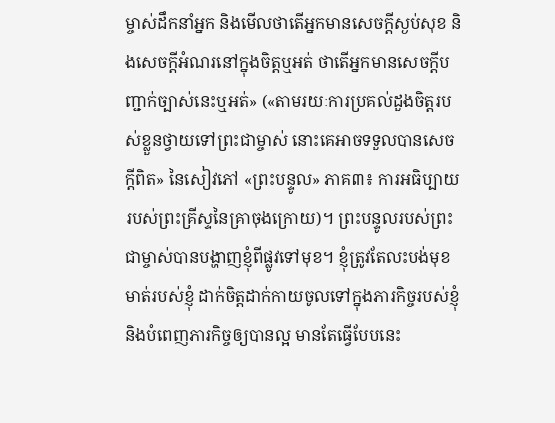ម្ចាស់ដឹកនាំអ្នក និងមើលថាតើអ្នកមានសេចក្ដីស្ងប់សុខ និងសេចក្ដីអំណរនៅក្នុងចិត្តឬអត់ ថាតើអ្នកមានសេចក្ដីបញ្ជាក់ច្បាស់នេះឬអត់» («តាមរយៈការប្រគល់ដួងចិត្តរបស់ខ្លួនថ្វាយទៅព្រះជាម្ចាស់ នោះគេអាចទទួលបានសេចក្តីពិត» នៃសៀវភៅ «ព្រះបន្ទូល» ភាគ៣៖ ការអធិប្បាយរបស់ព្រះគ្រីស្ទនៃគ្រាចុងក្រោយ)។ ព្រះបន្ទូលរបស់ព្រះជាម្ចាស់បានបង្ហាញខ្ញុំពីផ្លូវទៅមុខ។ ខ្ញុំត្រូវតែលះបង់មុខមាត់របស់ខ្ញុំ ដាក់ចិត្តដាក់កាយចូលទៅក្នុងភារកិច្ចរបស់ខ្ញុំ និងបំពេញភារកិច្ចឲ្យបានល្អ មានតែធ្វើបែបនេះ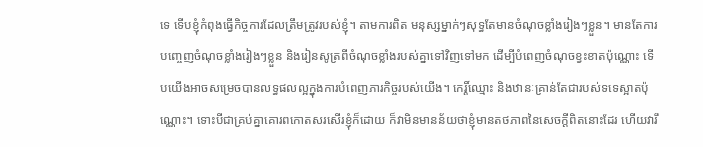ទេ ទើបខ្ញុំកំពុងធ្វើកិច្ចការដែលត្រឹមត្រូវរបស់ខ្ញុំ។ តាមការពិត មនុស្សម្នាក់ៗសុទ្ធតែមានចំណុចខ្លាំងរៀងៗខ្លួន។ មានតែការបញ្ចេញចំណុចខ្លាំងរៀងៗខ្លួន និងរៀនសូត្រពីចំណុចខ្លាំងរបស់គ្នាទៅវិញទៅមក ដើម្បីបំពេញចំណុចខ្វះខាតប៉ុណ្ណោះ ទើបយើងអាចសម្រេចបានលទ្ធផលល្អក្នុងការបំពេញភារកិច្ចរបស់យើង។ កេរ្តិ៍ឈ្មោះ និងឋានៈគ្រាន់តែជារបស់ទទេស្អាតប៉ុណ្ណោះ។ ទោះបីជាគ្រប់គ្នាគោរពកោតសរសើរខ្ញុំក៏ដោយ ក៏វាមិនមានន័យថាខ្ញុំមានតថភាពនៃសេចក្ដីពិតនោះដែរ ហើយវារឹ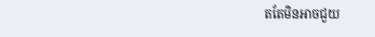តតែមិនអាចជួយ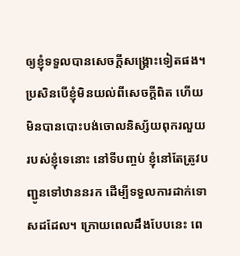ឲ្យខ្ញុំទទួលបានសេចក្ដីសង្គ្រោះទៀតផង។ ប្រសិនបើខ្ញុំមិនយល់ពីសេចក្ដីពិត ហើយមិនបានបោះបង់ចោលនិស្ស័យពុករលួយរបស់ខ្ញុំទេនោះ នៅទីបញ្ចប់ ខ្ញុំនៅតែត្រូវបញ្ជូនទៅឋាននរក ដើម្បីទទួលការដាក់ទោសដដែល។ ក្រោយពេលដឹងបែបនេះ ពេ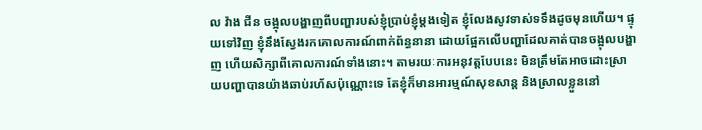ល វ៉ាង ជីន ចង្អុលបង្ហាញពីបញ្ហារបស់ខ្ញុំប្រាប់ខ្ញុំម្ដងទៀត ខ្ញុំលែងសូវទាស់ទទឹងដូចមុនហើយ។ ផ្ទុយទៅវិញ ខ្ញុំនឹងស្វែងរកគោលការណ៍ពាក់ព័ន្ធនានា ដោយផ្អែកលើបញ្ហាដែលគាត់បានចង្អុលបង្ហាញ ហើយសិក្សាពីគោលការណ៍ទាំងនោះ។ តាមរយៈការអនុវត្តបែបនេះ មិនត្រឹមតែអាចដោះស្រាយបញ្ហាបានយ៉ាងឆាប់រហ័សប៉ុណ្ណោះទេ តែខ្ញុំក៏មានអារម្មណ៍សុខសាន្ត និងស្រាលខ្លួននៅ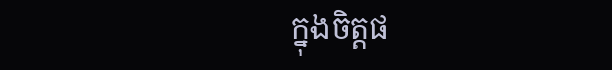ក្នុងចិត្តផ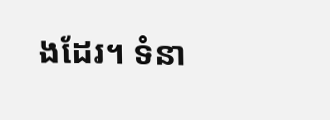ងដែរ។ ទំនា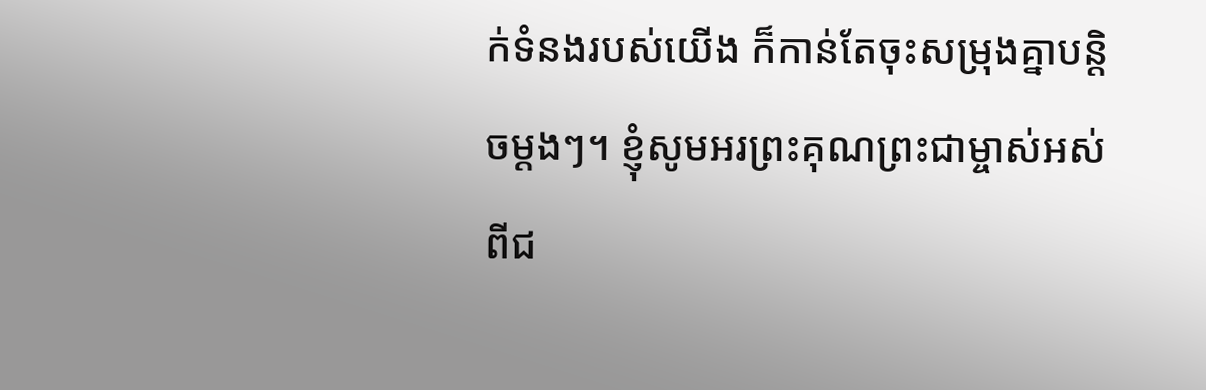ក់ទំនងរបស់យើង ក៏កាន់តែចុះសម្រុងគ្នាបន្តិចម្ដងៗ។ ខ្ញុំសូមអរព្រះគុណព្រះជាម្ចាស់អស់ពីជ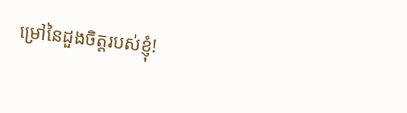ម្រៅនៃដួងចិត្តរបស់ខ្ញុំ!